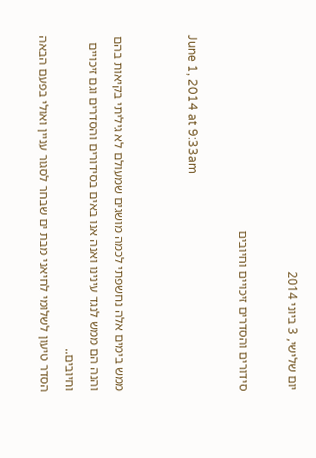יום שלישי, 3 ביוני 2014

סידורים והסדרים זיכויים וחיובים

June 1, 2014 at 9:33am


ממש בימים אלה נחשפתי לכמה מושגים שמעולם לא גיליתי בקיאות בהם והנה הם ממש לנגד עינינו ואנה אנו באים בסידורים והסדרים וגם זיכויים וחיובים..
הסדר טיעון לשלומי לחיאני מבת ים שבחר לסגור עניין ואולי בפעם הבאה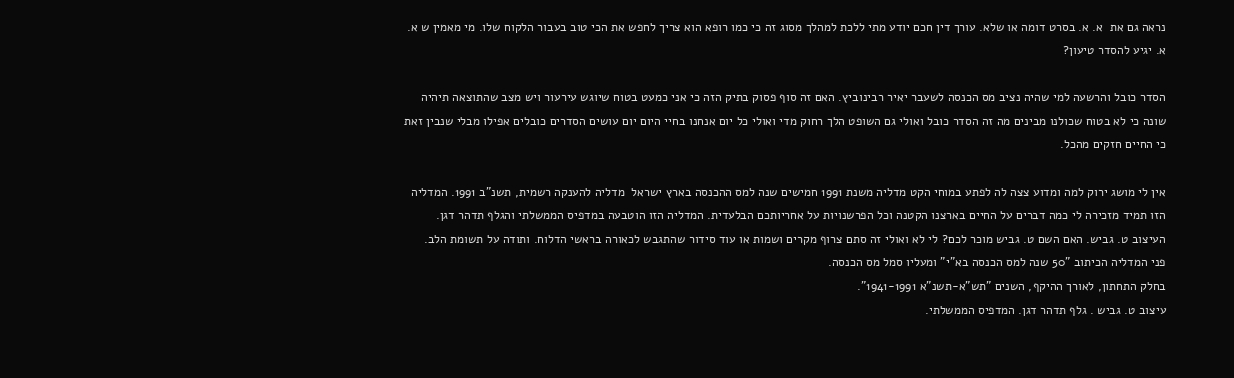נראה גם את  א. א. בסרט דומה או שלא. עורך דין חכם יודע מתי ללכת למהלך מסוג זה כי כמו רופא הוא צריך לחפש את הכי טוב בעבור הלקוח שלו. מי מאמין ש א. א. יגיע להסדר טיעון?

הסדר כובל והרשעה למי שהיה נציב מס הכנסה לשעבר יאיר רבינוביץ. האם זה סוף פסוק בתיק הזה כי אני כמעט בטוח שיוגש עירעור ויש מצב שהתוצאה תיהיה שונה כי לא בטוח שכולנו מבינים מה זה הסדר כובל ואולי גם השופט הלך רחוק מדי ואולי כל יום אנחנו בחיי היום יום עושים הסדרים כובלים אפילו מבלי שנבין זאת כי החיים חזקים מהכל.

אין לי מושג ירוק למה ומדוע צצה לה לפתע במוחי הקט מדליה משנת 1991 חמישים שנה למס ההכנסה בארץ ישראל  מדליה להענקה רשמית, תשנ"ב 1991. המדליה הזו תמיד מזכירה לי כמה דברים על החיים בארצנו הקטנה וכל הפרשנויות על אחריותכם הבלעדית. המדליה הזו הוטבעה במדפיס הממשלתי והגלף תדהר דגן. העיצוב ט. גביש. האם השם ט. גביש מוכר לכם? לי לא ואולי זה סתם צרוף מקרים ושמות או עוד סידור שהתגבש לכאורה בראשי הדלוח. ותודה על תשומת הלב.
פני המדליה הכיתוב "50 שנה למס הכנסה בא"י" ומעליו סמל מס הכנסה.
בחלק התחתון, לאורך ההיקף, השנים "תש"א-תשנ"א 1941-1991".
עיצוב ט. גביש . גלף תדהר דגן. המדפיס הממשלתי.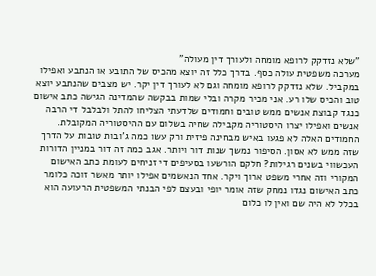"שלא נזדקק לרופא מומחה ולעורך דין מעולה"
מערכה משפטית עולה כסף. בדרך כלל זה יוצא מהכיס של התובע או הנתבע ואפילו במקביל. שלא נזדקק לרופא מומחה וגם לא לעורך דין יקר. יש מצבים שהנתבע יוצא טוב והכיס שלו רע. אני מכיר מקרה ובלי שמות בבקשה שהמדינה הגישה כתב אישום כנגד קבוצת אנשים ממש טובים וחמודים שלדעתי הצליחו להתל ולבלבל די הרבה אנשים ואפילו יצרו היסטוריה מקבילה שחיה בשלום עם ההיסטוריה המקובלת. החמודים האלה לא פגעו באיש מבחינה פיזית ורק עשו כמה ג'ובות טובות על הדרך שזה ממש לא אסון. הסיפור נמשך שנות דור ויותר. אגב כמה זה דור במניין הדורות העכשווי בשנים רגילות? חלקם הורשעו בסעיפים די זניחים לעומת כתב האישום המקורי וזה אחרי משפט ארוך ויקר. אחד הנאשמים אפילו יותר מאשר זוכה כלומר כתב האישום נגדו נמחק שזה אומר יופי ובעצם לפי הבנתי המשפטית הרעועה הוא בכלל לא היה שם ואין לו כלום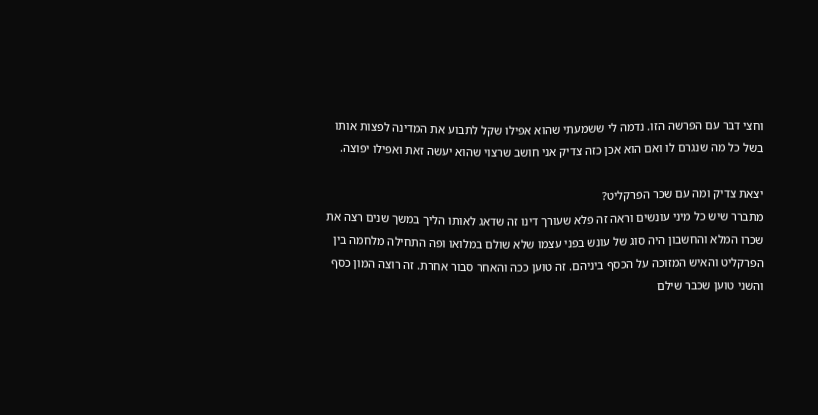וחצי דבר עם הפרשה הזו. נדמה לי ששמעתי שהוא אפילו שקל לתבוע את המדינה לפצות אותו בשל כל מה שנגרם לו ואם הוא אכן כזה צדיק אני חושב שרצוי שהוא יעשה זאת ואפילו יפוצה.

יצאת צדיק ומה עם שכר הפרקליט?
מתברר שיש כל מיני עונשים וראה זה פלא שעורך דינו זה שדאג לאותו הליך במשך שנים רצה את שכרו המלא והחשבון היה סוג של עונש בפני עצמו שלא שולם במלואו ופה התחילה מלחמה בין הפרקליט והאיש המזוכה על הכסף ביניהם. זה טוען ככה והאחר סבור אחרת. זה רוצה המון כסף והשני טוען שכבר שילם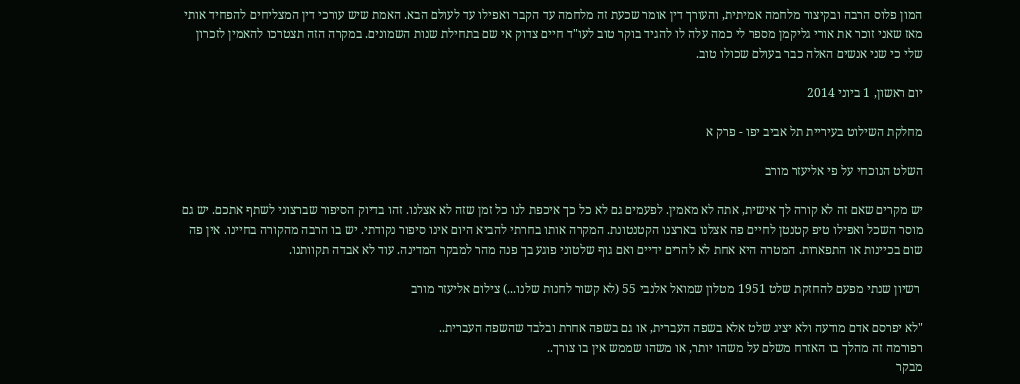המון פלוס הרבה ובקיצור מלחמה אמיתית, והעורך דין אומר שכעת זה מלחמה עד הקבר ואפילו עד לעולם הבא. האמת שיש עורכי דין המצליחים להפחיד אותי מאז שאני זוכר את אורי גליקמן מספר לי כמה עלה לו להגיד בוקר טוב לעו"ד חיים צדוק אי שם בתחילת שנות השמונים. במקרה הזה תצטרכו להאמין לזכרון שלי כי שני אנשים האלה כבר בעולם שכולו טוב.

יום ראשון, 1 ביוני 2014

מחלקת השילוט בעיריית תל אביב יפו - פרק א

השלט הנוכחי על פי אליעזר מורב

יש מקרים שאם זה לא קורה לך אישית, אתה לא מאמין. לפעמים גם לא כל כך איכפת לנו כל זמן שזה לא אצלנו. זהו בדיוק הסיפור שברצוני לשתף אתכם. יש גם מוסר השכל ואפילו טיפ קטנטן לחיים פה אצלנו בארצנו הקטנטונת. המקרה אותו בחרתי להביא היום אינו סיפור נקודתי. יש בו הרבה מהקורה בחיינו. אין פה שום בכיינות או התפארות. המטרה היא אחת לא להרים ידיים ואם גוף שלטוני פוגע בך פנה מהר למבקר המדינה. עוד לא אבדה תקוותנו.

 רשיון שנתי מפעם להחזקת שלט 1951 מטלון שמואל אלנבי 55 (לא קשור לחנות שלנו...) צילום אליעזר מורב

"לא יפרסם אדם מודעה ולא יציג שלט אלא בשפה העברית, או גם בשפה אחרת ובלבד שהשפה העברית..
רפורמה זה מהלך בו האזרח משלם על משהו יותר, או משהו שממש אין בו צורך..
מבקר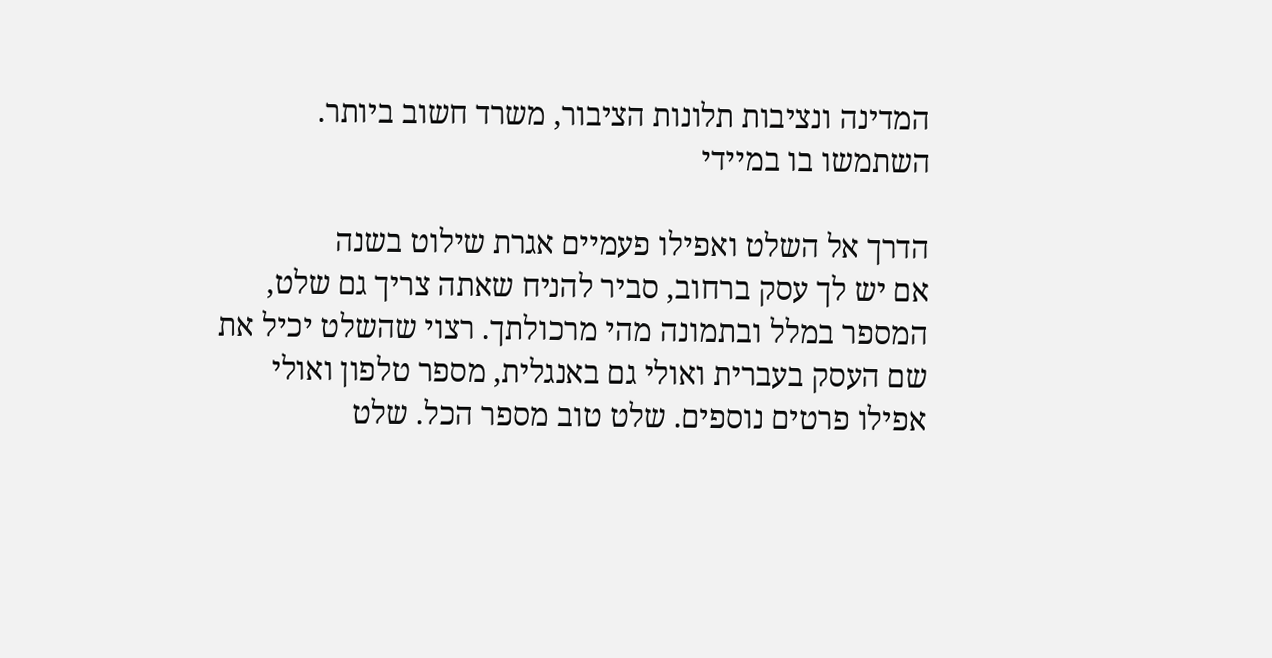המדינה ונציבות תלונות הציבור, משרד חשוב ביותר. השתמשו בו במיידי

הדרך אל השלט ואפילו פעמיים אגרת שילוט בשנה
אם יש לך עסק ברחוב, סביר להניח שאתה צריך גם שלט, המספר במלל ובתמונה מהי מרכולתך. רצוי שהשלט יכיל את שם העסק בעברית ואולי גם באנגלית, מספר טלפון ואולי אפילו פרטים נוספים. שלט טוב מספר הכל. שלט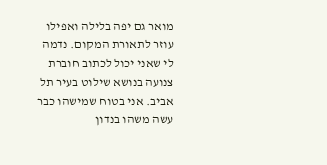מואר גם יפה בלילה ואפילו עוזר לתאורת המקום. נדמה לי שאני יכול לכתוב חוברת צנועה בנושא שילוט בעיר תל אביב. אני בטוח שמישהו כבר עשה משהו בנדון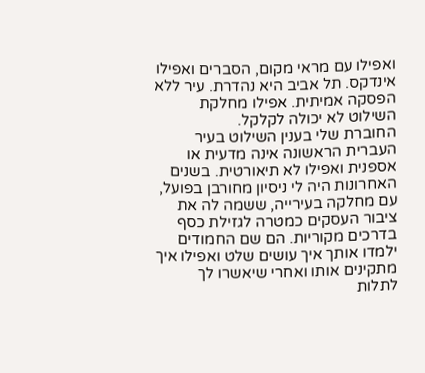ואפילו עם מראי מקום, הסברים ואפילו אינדקס. תל אביב היא נהדרת. עיר ללא הפסקה אמיתית. אפילו מחלקת השילוט לא יכולה לקלקל.
החוברת שלי בענין השילוט בעיר העברית הראשונה אינה מדעית או אספנית ואפילו לא תיאורטית. בשנים האחרונות היה לי ניסיון מחורבן בפועל, עם מחלקה בעירייה, ששמה לה את ציבור העסקים כמטרה לגזילת כסף בדרכים מקוריות. הם שם החמודים ילמדו אותך איך עושים שלט ואפילו איך מתקינים אותו ואחרי שיאשרו לך לתלות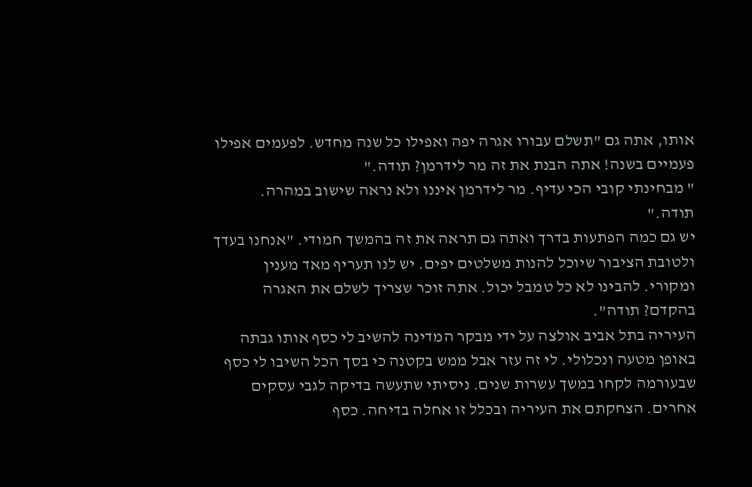אותו, אתה גם "תשלם עבורו אגרה יפה ואפילו כל שנה מחדש. לפעמים אפילו פעמיים בשנה! אתה הבנת את זה מר לידרמן? תודה."
" מבחינתי קובי הכי עדיף. מר לידרמן איננו ולא נראה שישוב במהרה. תודה."
יש גם כמה הפתעות בדרך ואתה גם תראה את זה בהמשך חמודי. "אנחנו בעדך ולטובת הציבור שיוכל להנות משלטים יפים. יש לנו תעריף מאד מענין ומקורי. להבינו לא כל טמבל יכול. אתה זוכר שצריך לשלם את האגרה בהקדם? תודה".
העיריה בתל אביב אולצה על ידי מבקר המדינה להשיב לי כסף אותו גבתה באופן מטעה ונכלולי. לי זה עזר אבל ממש בקטנה כי בסך הכל השיבו לי כסף שבעורמה לקחו במשך עשרות שנים. ניסיתי שתעשה בדיקה לגבי עסקים אחרים. הצחקתם את העיריה ובכלל זו אחלה בדיחה. כסף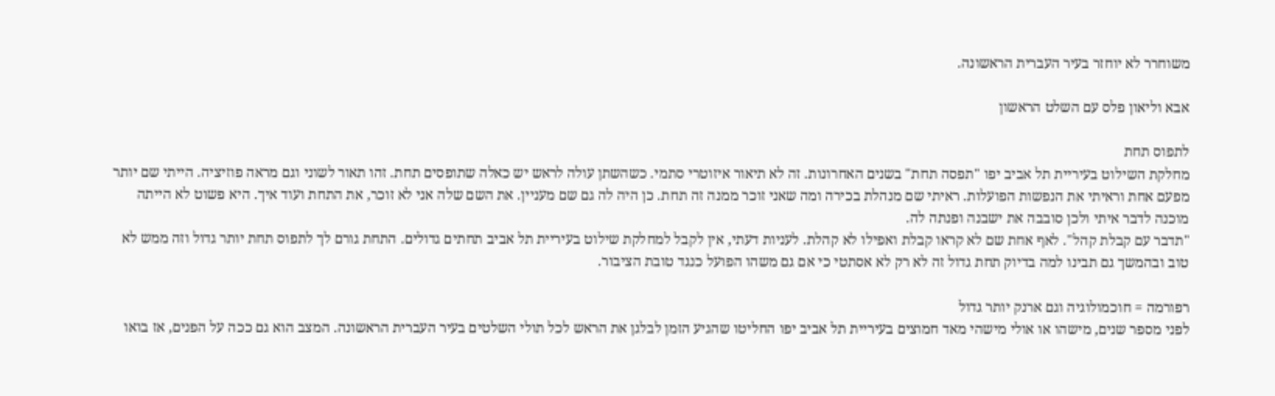משוחרר לא יוחזר בעיר העברית הראשונה.

אבא וליאון פלס עם השלט הראשון

לתפוס תחת
מחלקת השילוט בעיריית תל אביב יפו "תפסה תחת" בשנים האחרונות. זה לא תיאור איזוטרי סתמי. כשהשתן עולה לראש יש כאלה שתופסים תחת. זהו תאור לשוני וגם מראה פוזיציה. הייתי שם יותר מפעם אחת וראיתי את הנפשות הפועלות. ראיתי שם מנהלת בכירה ומה שאני זוכר ממנה זה תחת. כן היה לה גם שם מעניין. את השם שלה אני לא זוכר, את התחת ועוד איך. היא פשוט לא הייתה מוכנה לדבר איתי ולכן סובבה את ישבנה ופנתה לה.
"תדבר עם קבלת קהל". לאף אחת שם לא קראו קבלת ואפילו לא קהלת. לעניות דעתי, אין לקבל למחלקת שילוט בעיריית תל אביב תחתים גדולים. התחת גורם לך לתפוס תחת יותר גדול וזה ממש לא טוב ובהמשך גם תבינו למה בדיוק תחת גדול זה לא רק לא אסתטי כי אם גם משהו הפועל כנגד טובת הציבור.

רפורמה = חוכמולוגיה וגם ארנק יותר גדול
לפני מספר שנים, מישהו או אולי מישהי מאד חמוצים בעיריית תל אביב יפו החליטו שהגיע הזמן לבלגן את הראש לכל תולי השלטים בעיר העברית הראשונה. המצב הוא גם ככה על הפנים, אז בואו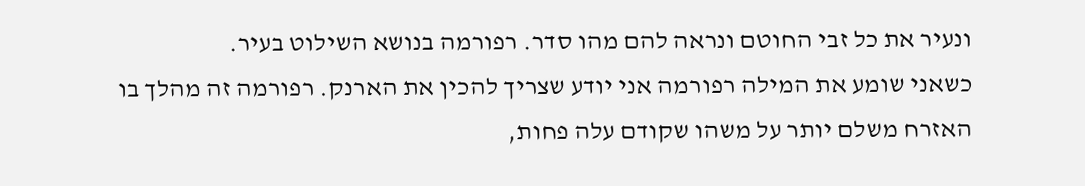ונעיר את כל זבי החוטם ונראה להם מהו סדר. רפורמה בנושא השילוט בעיר.
כשאני שומע את המילה רפורמה אני יודע שצריך להכין את הארנק. רפורמה זה מהלך בו האזרח משלם יותר על משהו שקודם עלה פחות,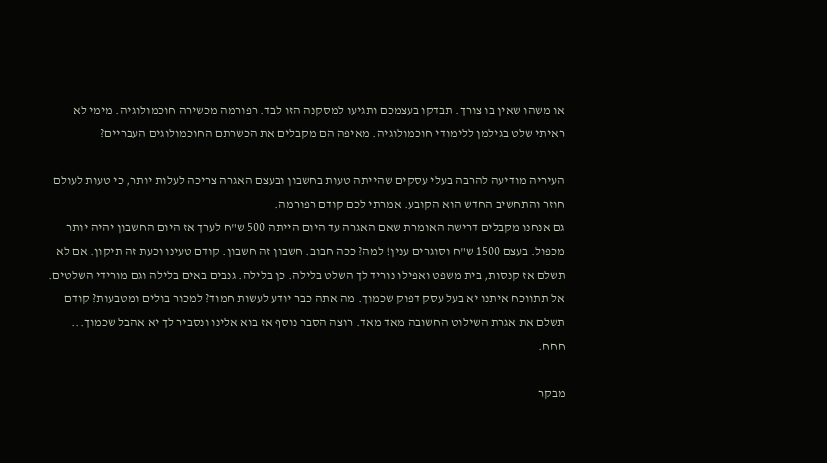או משהו שאין בו צורך. תבדקו בעצמכם ותגיעו למסקנה הזו לבד. רפורמה מכשירה חוכמולוגיה. מימי לא ראיתי שלט בגילמן ללימודי חוכמולוגיה. מאיפה הם מקבלים את הכשרתם החוכמולוגים העבריים?

העיריה מודיעה להרבה בעלי עסקים שהייתה טעות בחשבון ובעצם האגרה צריכה לעלות יותר, כי טעות לעולם חוזר והתחשיב החדש הוא הקובע. אמרתי לכם קודם רפורמה.
גם אנחנו מקבלים דרישה האומרת שאם האגרה עד היום הייתה 500 ש"ח לערך אז היום החשבון יהיה יותר מכפול. בעצם 1500 ש"ח וסוגרים ענין! למה? ככה חבוב. חשבון זה חשבון. קודם טעינו וכעת זה תיקון. אם לא תשלם אז קנסות, בית משפט ואפילו נוריד לך השלט בלילה. כן בלילה. גנבים באים בלילה וגם מורידי השלטים. אל תתווכח איתנו יא בעל עסק דפוק שכמוך. מה אתה כבר יודע לעשות חמוד? למכור בולים ומטבעות? קודם תשלם את אגרת השילוט החשובה מאד מאד. רוצה הסבר נוסף אז בוא אלינו ונסביר לך יא אהבל שכמוך... חחח.

מבקר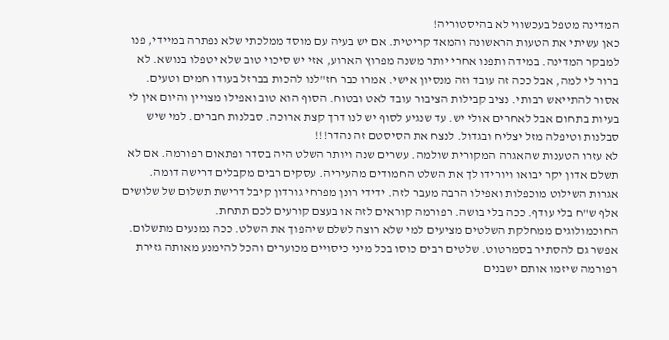המדינה מטפל בעכשווי לא בהיסטוריה!
כאן עשיתי את הטעות הראשונה והמאד קריטית. אם יש בעיה עם מוסד ממלכתי שלא נפתרה במיידי, פנו למבקר המדינה. במידה ותפנו אחרי יותר משנה מפרוץ הארוע, אזי יש סיכוי טוב שלא יטפלו בנושא. לא ברור לי למה, אבל ככה זה עובד וזה מנסיון אישי. אמרו כבר חז"לנו להכות בברזל בעודו חמים וטעים.
אסור להתייאש רבותי. נציב קבילות הציבור עובד לאט ובטוח. הסוף הוא טוב ואפילו מצויין והיום אין לי בעיות בתחום אבל לאחרים אולי יש. עד שנגיע לסוף יש לנו דרך קצת ארוכה. סבלנות חברים. למי שיש סבלנות וטיפלה מזל יצליח ובגדול. לנצח את הסיסטם זה נהדר!!!
לא עזרו הטענות שהאגרה המקורית שולמה. עשרים שנה ויותר השלט היה בסדר ופתאום רפורמה. אם לא תשלם אדון יקר יבואו ויורידו לך את השלט החמודים מהעיריה. עסקים רבים מקבלים דרישה דומה. אגרות השילוט מוכפלות ואפילו הרבה מעבר לזה. ידידי רונן מפרחי גורדון קיבל דרישת תשלום של שלושים אלף ש"ח בלי עודף. ככה בלי בושה. רפורמה קוראים לזה או בעצם קורעים לכם תתחת.
החוכמולוגים ממחלקת השלטים מציעים למי שלא רוצה לשלם שיהפוך את השלט. ככה נמנעים מתשלום. אפשר גם להסתיר בסמרטוט. שלטים רבים כוסו בכל מיני כיסויים מכוערים והכל להימנע מאותה גזירת רפורמה שיזמו אותם ישבנים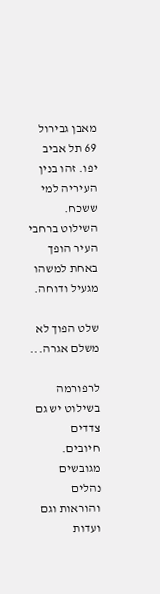מאבן גבירול 69 תל אביב יפו. זהו בנין העיריה למי ששכח. השילוט ברחבי העיר הופך באחת למשהו מגעיל ודוחה.

שלט הפוך לא משלם אגרה...

לרפורמה בשילוט יש גם צדדים חיובים. מגובשים נהלים והוראות וגם ועדות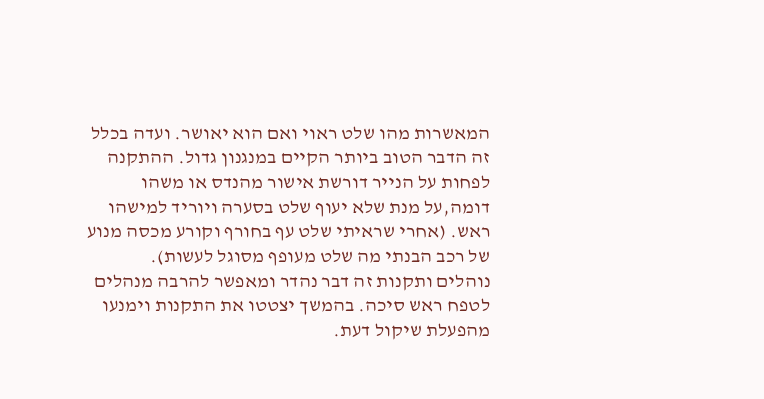המאשרות מהו שלט ראוי ואם הוא יאושר. ועדה בכלל זה הדבר הטוב ביותר הקיים במנגנון גדול. ההתקנה לפחות על הנייר דורשת אישור מהנדס או משהו דומה,על מנת שלא יעוף שלט בסערה ויוריד למישהו ראש. (אחרי שראיתי שלט עף בחורף וקורע מכסה מנוע של רכב הבנתי מה שלט מעופף מסוגל לעשות).
נוהלים ותקנות זה דבר נהדר ומאפשר להרבה מנהלים לטפח ראש סיכה. בהמשך יצטטו את התקנות וימנעו מהפעלת שיקול דעת.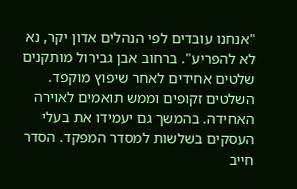"אנחנו עובדים לפי הנהלים אדון יקר, נא לא להפריע". ברחוב אבן גבירול מותקנים שלטים אחידים לאחר שיפוץ מוקפד. השלטים זקופים וממש תואמים לאוירה האחידה. בהמשך גם יעמידו את בעלי העסקים בשלשות למסדר המפקד. הסדר חייב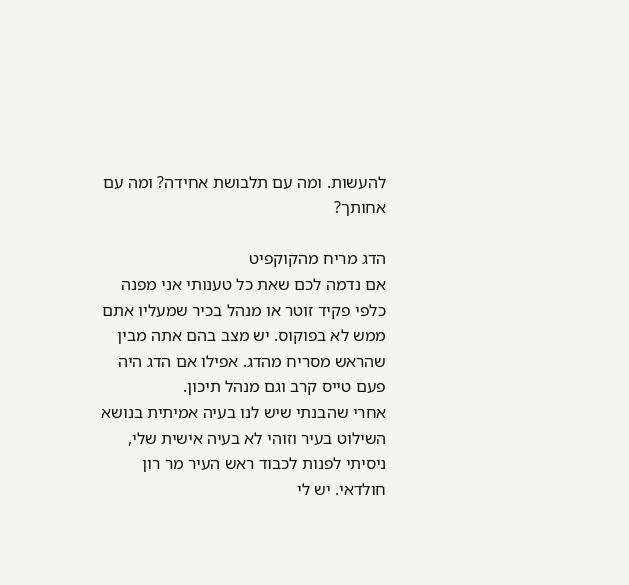להעשות. ומה עם תלבושת אחידה? ומה עם אחותך?

הדג מריח מהקוקפיט
אם נדמה לכם שאת כל טענותי אני מפנה כלפי פקיד זוטר או מנהל בכיר שמעליו אתם ממש לא בפוקוס. יש מצב בהם אתה מבין שהראש מסריח מהדג. אפילו אם הדג היה פעם טייס קרב וגם מנהל תיכון.
אחרי שהבנתי שיש לנו בעיה אמיתית בנושא השילוט בעיר וזוהי לא בעיה אישית שלי, ניסיתי לפנות לכבוד ראש העיר מר רון חולדאי. יש לי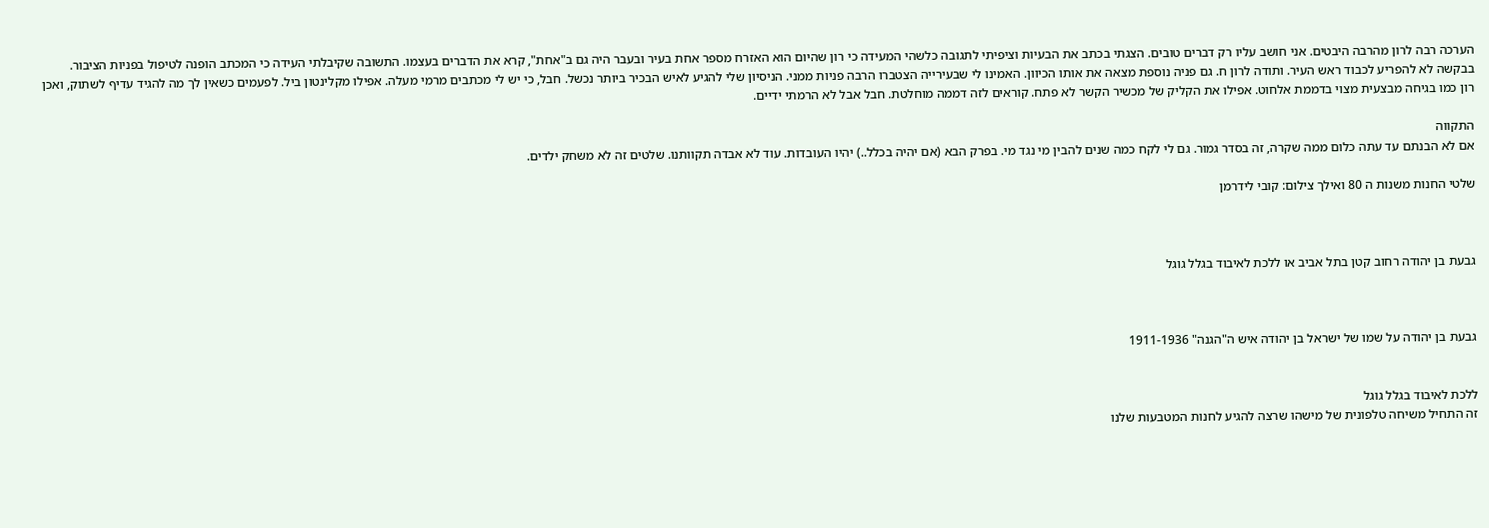הערכה רבה לרון מהרבה היבטים. אני חושב עליו רק דברים טובים. הצגתי בכתב את הבעיות וציפיתי לתגובה כלשהי המעידה כי רון שהיום הוא האזרח מספר אחת בעיר ובעבר היה גם ב"אחת", קרא את הדברים בעצמו. התשובה שקיבלתי העידה כי המכתב הופנה לטיפול בפניות הציבור. בבקשה לא להפריע לכבוד ראש העיר. ותודה לרון ח. גם פניה נוספת מצאה את אותו הכיוון. האמינו לי שבעירייה הצטברו הרבה פניות ממני. הניסיון שלי להגיע לאיש הבכיר ביותר נכשל. חבל, כי יש לי מכתבים מרמי מעלה. אפילו מקלינטון ביל. לפעמים כשאין לך מה להגיד עדיף לשתוק, ואכן רון כמו בגיחה מבצעית מצוי בדממת אלחוט. אפילו את הקליק של מכשיר הקשר לא פתח. קוראים לזה דממה מוחלטת. חבל אבל לא הרמתי ידיים.

התקווה
אם לא הבנתם עד עתה כלום ממה שקרה, זה בסדר גמור. גם לי לקח כמה שנים להבין מי נגד מי. בפרק הבא (אם יהיה בכלל..) יהיו העובדות. עוד לא אבדה תקוותנו. שלטים זה לא משחק ילדים.

שלטי החנות משנות ה 80 ואילך צילום: קובי לידרמן



גבעת בן יהודה רחוב קטן בתל אביב או ללכת לאיבוד בגלל גוגל



גבעת בן יהודה על שמו של ישראל בן יהודה איש ה"הגנה" 1911-1936


ללכת לאיבוד בגלל גוגל
זה התחיל משיחה טלפונית של מישהו שרצה להגיע לחנות המטבעות שלנו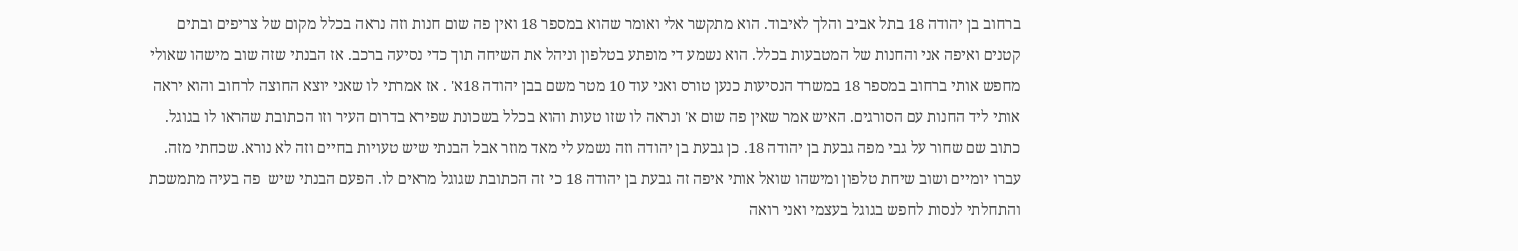ברחוב בן יהודה 18 בתל אביב והלך לאיבוד. הוא מתקשר אלי ואומר שהוא במספר 18 ואין פה שום חנות וזה נראה בכלל מקום של צריפים ובתים קטנים ואיפה אני והחנות של המטבעות בכלל. הוא נשמע די מופתע בטלפון וניהל את השיחה תוך כדי נסיעה ברכב. אז הבנתי שזה שוב מישהו שאולי מחפש אותי ברחוב במספר 18 במשרד הנסיעות כנען טורס ואני עוד 10 מטר משם בבן יהודה 18א' . אז אמרתי לו שאני יוצא החוצה לרחוב והוא יראה אותי ליד החנות עם הסורגים. האיש אמר שאין פה שום א' ונראה לו שזו טעות והוא בכלל בשכונת שפירא בדרום העיר וזו הכתובת שהראו לו בגוגל. כתוב שם שחור על גבי מפה גבעת בן יהודה 18. כן גבעת בן יהודה וזה נשמע לי מאד מוזר אבל הבנתי שיש טעויות בחיים וזה לא נורא. שכחתי מזה.
עברו יומיים ושוב שיחת טלפון ומישהו שואל אותי איפה זה גבעת בן יהודה 18 כי זה הכתובת שגוגל מראים לו. הפעם הבנתי שיש  פה בעיה מתמשכת והתחלתי לנסות לחפש בגוגל בעצמי ואני רואה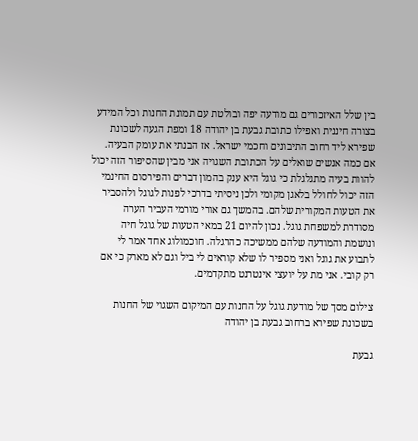בין שלל האיזכורים גם מודעה יפה ובולטת עם תמונת החנות וכל המידע בצורה חיננית ואפילו כתובת גבעת בן יהודה 18 ומפת הגעה לשכונת שפירא ליד רחוב התיבונים וחכמי ישראל. אז הבנתי את עומק הבעיה. אם כמה אנשים שואלים על הכתובת השגויה אני מבין שהסיפור הזה יכול להוות בעיה מתגלגלת כי גוגל היא ענק בהמון דברים והפירסום החינמי הזה יכול לחולל בלאגן מקומי ולכן ניסיתי בדרכי לפנות לגוגל ולהסביר את הטעות המקורית שלהם. בהמשך גם אורי מורמי העביר הערה מסודרת למשפחת גוגל. נכון להיום 21 במאי הטעות של גוגל חיה ונושמת והמודעה שלהם ממשיכה כהרגלה. חוכמולוג אחד אמר לי לתבוע את גוגל ואני מספיר לו שלא קוראים לי ביל וגם לא מארק כי אם רק קובי. אני מת על יועצי אינטרנט מתקדמים.

צילום מסך של מודעת גוגל על החנות עם המיקום השגוי של החנות בשכונת שפירא ברחוב גבעת בן יהודה

גבעת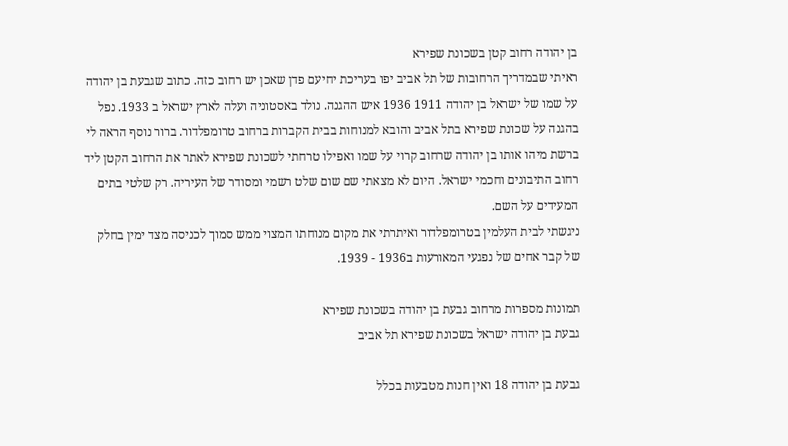בן יהודה רחוב קטן בשכונת שפירא
ראיתי שבמדריך הרחובות של תל אביב יפו בעריכת יחיעם פדן שאכן יש רחוב כזה. כתוב שגבעת בן יהודה על שמו של ישראל בן יהודה 1911 1936 איש ההגנה. נולד באסטוניה ועלה לארץ ישראל ב 1933. נפל בהגנה על שכונת שפירא בתל אביב והובא למנוחות בבית הקברות ברחוב טרומפלדור. ברור נוסף הראה לי ברשת מיהו אותו בן יהודה שרחוב קרוי על שמו ואפילו טרחתי לשכונת שפירא לאתר את הרחוב הקטן ליד רחוב התיבונים וחכמי ישראל. היום לא מצאתי שם שום שלט רשמי ומסודר של העיריה. רק שלטי בתים המעידים על השם.
ניגשתי לבית העלמין בטרומפלדור ואיתרתי את מקום מנוחתו המצוי ממש סמוך לכניסה מצד ימין בחלק של קבר אחים של נפגעי המאורעות ב1936 - 1939.

תמונות מספרות מרחוב גבעת בן יהודה בשכונת שפירא
גבעת בן יהודה ישראל בשכונת שפירא תל אביב

גבעת בן יהודה 18 ואין חנות מטבעות בכלל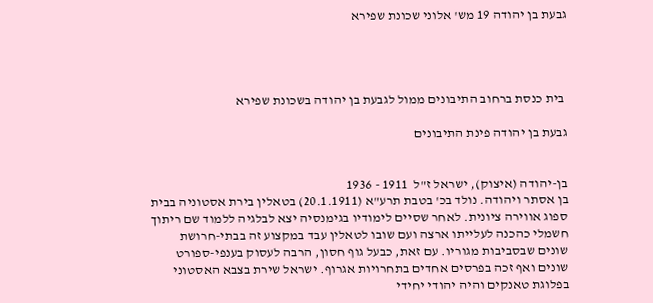גבעת בן יהודה 19 מש' אלוני שכונת שפירא




 בית כנסת ברחוב התיבונים ממול לגבעת בן יהודה בשכונת שפירא

גבעת בן יהודה פינת התיבונים


בן-יהודה (איצוק), ישראל ז"ל  1911 - 1936
בן אסתר ויהודה. נולד בכ' בטבת תרע"א (20.1.1911) בטאלין בירת אסטוניה בבית ספוג אווירה ציונית. לאחר שסיים לימודיו בגימנסיה יצא לבלגיה ללמוד שם ריתוך חשמלי כהכנה לעלייתו ארצה ועם שובו לטאלין עבד במקצוע זה בבתי-חרושת שונים שבסביבות מגוריו. עם זאת, כבעל גוף חסון, הרבה לעסוק בענפי-ספורט שונים ואף זכה בפרסים אחדים בתחרויות אגרוף. ישראל שירת בצבא האסטוני בפלוגת טאנקים והיה יהודי יחידי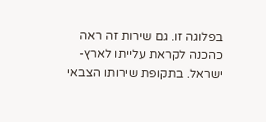בפלוגה זו. גם שירות זה ראה כהכנה לקראת עלייתו לארץ-ישראל. בתקופת שירותו הצבאי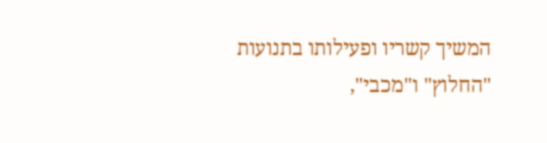המשיך קשריו ופעילותו בתנועות "החלוץ" ו"מכבי",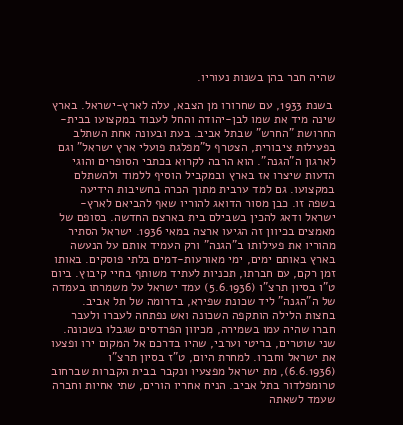שהיה חבר בהן בשנות נעוריו.

 בשנת 1933, עם שחרורו מן הצבא, עלה לארץ-ישראל. בארץ שינה מיד את שמו לבן-יהודה והחל לעבוד במקצועו בבית-החרושת "החרש" שבתל אביב. בעת ובעונה אחת השתלב בפעילות ציבורית, הצטרף ל"מפלגת פועלי ארץ ישראל" וגם לארגון ה"הגנה". הוא הרבה לקרוא בכתבי הסופרים והוגי הדעות שיצרו אז בארץ ובמקביל הוסיף ללמוד ולהשתלם במקצועו. גם למד ערבית מתוך הכרה בחשיבות הידיעה בשפה זו. כבן מסור הדואג להוריו שאף להביאם לארץ-ישראל ודאג להכין בשבילם בית בארצם החדשה. בסופם של מאמצים בכיוון זה הגיעו ארצה במאי 1936. ישראל הסתיר מהוריו את פעילותו ב"הגנה" ורק העמיד אותם על הנעשה בארץ באותם ימים, ימי מאורעות-דמים בלתי פוסקים. באותו זמן רקם, עם חברתו, תכניות לעתיד משותף בחיי קיבוץ. ביום ט"ו בסיון תרצ"ו (5.6.1936) עמד ישראל על משמרתו בעמדה של ה"הגנה" ליד שכונת שפירא, בדרומה של תל אביב. בחצות הלילה הותקפה השכונה ואש נפתחה לעברו ולעבר חברו שהיה עמו בשמירה, מכיוון הפרדסים שגבלו בשכונה. שני שוטרים, בריטי וערבי, שהיו בדרכם אל המקום ירו ופצעו את ישראל וחברו. למחרת היום, ט"ז בסיון תרצ"ו (6.6.1936), מת ישראל מפצעיו ונקבר בבית הקברות שברחוב טרומפלדור בתל אביב. הניח אחריו הורים, שתי אחיות וחברה שעמד לשאתה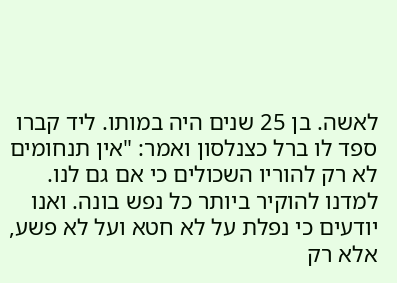לאשה. בן 25 שנים היה במותו. ליד קברו ספד לו ברל כצנלסון ואמר: "אין תנחומים לא רק להוריו השכולים כי אם גם לנו. למדנו להוקיר ביותר כל נפש בונה. ואנו יודעים כי נפלת על לא חטא ועל לא פשע, אלא רק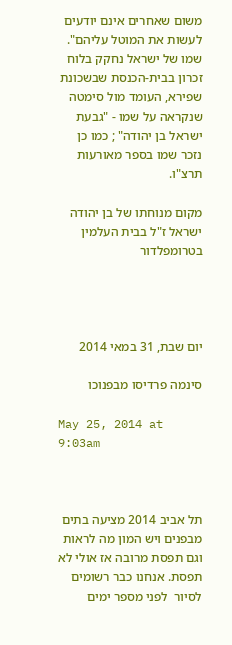משום שאחרים אינם יודעים לעשות את המוטל עליהם".
שמו של ישראל נחקק בלוח זכרון בבית-הכנסת שבשכונת שפירא, העומד מול סימטה שנקראה על שמו - "גבעת ישראל בן יהודה" ; כמו כן נזכר שמו בספר מאורעות תרצ"ו.

מקום מנוחתו של בן יהודה ישראל ז"ל בבית העלמין בטרומפלדור




יום שבת, 31 במאי 2014

סינמה פרדיסו מבפנוכו

May 25, 2014 at 9:03am



תל אביב 2014 מציעה בתים מבפנים ויש המון מה לראות וגם תפסת מרובה אז אולי לא תפסת. אנחנו כבר רשומים לסיור  לפני מספר ימים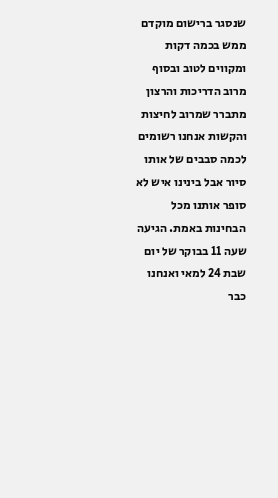שנסגר ברישום מוקדם ממש בכמה דקות ומקווים לטוב ובסוף מרוב הדריכות והרצון מתברר שמרוב לחיצות והקשות אנחנו רשומים לכמה סבבים של אותו סיור אבל בינינו איש לא סופר אותנו מכל הבחינות באמת. הגיעה שעה 11 בבוקר של יום שבת 24 למאי ואנחנו כבר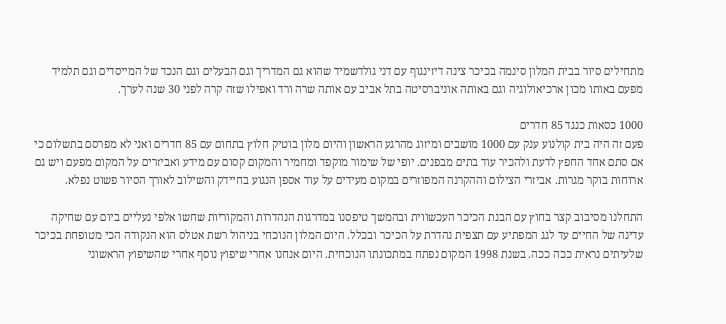מתחילים סיור בבית המלון סינמה בכיכר צינה דיזינגוף עם דני גולדשמיד שהוא גם המדריך וגם הבעלים וגם הנכד של המייסדים וגם תלמיד מפעם באותו מכון ארכיאולוגיה וגם באותה אוניברסיטה בתל אביב עם אותה שרה ורד ואפילו שזה קרה לפני 30 שנה לערך.

1000 כסאות כנגד 85 חדרים
פעם זה היה בית קולנוע ענק עם 1000 מושבים ומיזוג מהרגע הראשון והיום מלון בוטיק חלוץ בתחום עם 85 חדרים ואני לא מפרסם בתשלום כי אם סתם אחד החפץ לדעת ולהכיר עוד בתים מבפנים. יופי של שימור מוקפד ומחמיר והמקום קסום עם מידע ואביזרים על המקום מפעם ויש גם ארוחות בוקר מגרות. אביזרי הצילום וההקרנה המפוזרים במקום מעידים על עוד אספן הנגוע בחיידק והשילוב לאורך הסיור פשוט נפלא.

התחלנו מסיבוב קצר בחוץ עם הבנת הכיכר העכשווית ובהמשך טיפסנו במדרגות הנהדרות והמקוריות שחשו אלפי נעליים ביום עם שחיקה עדינה של החיים עד לגג המפתיע עם תצפית נהדרת על הכיכר ובכלל. היום המלון הנוכחי בניהול רשת אטלס הוא הנקודה הכי מטופחת בכיכר שלעיתים נראית ככה ככה. בשנת 1998 המקום נפתח במתכונתו הנוכחית. היום אנחנו אחרי שיפוץ נוסף אחרי שהשיפוץ הראשוני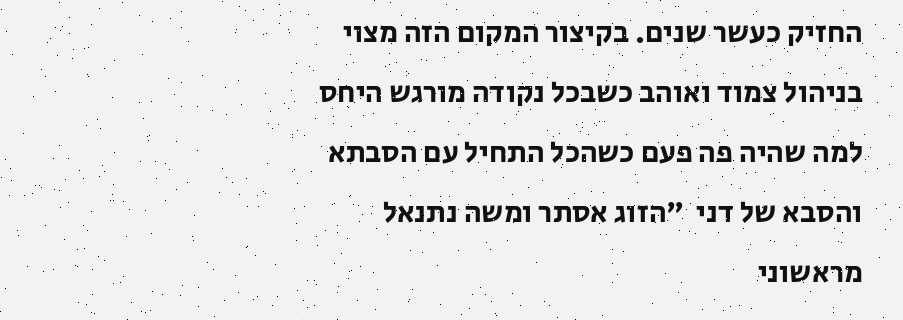החזיק כעשר שנים. בקיצור המקום הזה מצוי בניהול צמוד ואוהב כשבכל נקודה מורגש היחס למה שהיה פה פעם כשהכל התחיל עם הסבתא והסבא של דני  "הזוג אסתר ומשה נתנאל מראשוני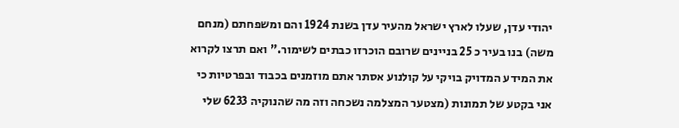יהודי עדן, שעלו לארץ ישראל מהעיר עדן בשנת 1924 והם ומשפחתם (מנחם משה) בנו בעיר כ 25 בניינים שרובם הוכרזו כבתים לשימור." ואם תרצו לקרוא את המידע המדויק בויקי על קולנוע אסתר אתם מוזמנים בכבוד ובפרטיות כי אני בקטע של תמונות (מצטער המצלמה נשכחה וזה מה שהנוקיה 6233 שלי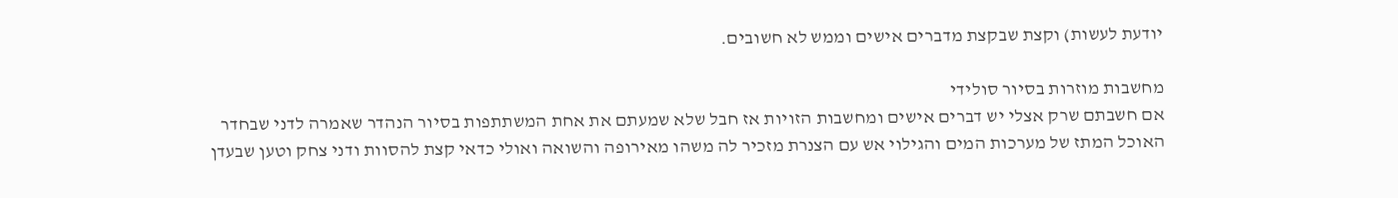יודעת לעשות) וקצת שבקצת מדברים אישים וממש לא חשובים.

מחשבות מוזרות בסיור סולידי
אם חשבתם שרק אצלי יש דברים אישים ומחשבות הזויות אז חבל שלא שמעתם את אחת המשתתפות בסיור הנהדר שאמרה לדני שבחדר האוכל המתז של מערכות המים והגילוי אש עם הצנרת מזכיר לה משהו מאירופה והשואה ואולי כדאי קצת להסוות ודני צחק וטען שבעדן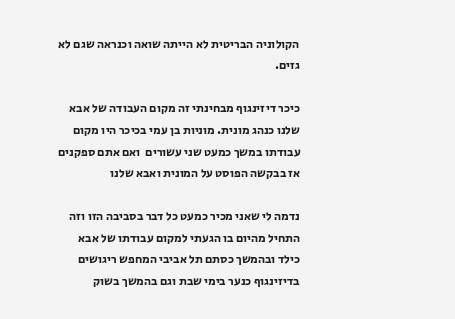הקולוניה הבריטית לא הייתה שואה וכנראה שגם לא גזים.

כיכר דיזינגוף מבחינתי זה מקום העבודה של אבא שלנו כנהג מונית. מוניות בן עמי בכיכר היו מקום עבודתו במשך כמעט שני עשורים  ואם אתם ספקנים אז בבקשה הפוסט על המונית ואבא שלנו

נדמה לי שאני מכיר כמעט כל דבר בסביבה הזו וזה התחיל מהיום בו הגעתי למקום עבודתו של אבא כילד ובהמשך כסתם תל אביבי המחפש ריגושים בדיזינגוף כנער בימי שבת וגם בהמשך בשוק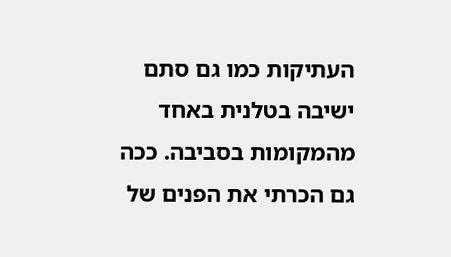העתיקות כמו גם סתם ישיבה בטלנית באחד מהמקומות בסביבה. ככה גם הכרתי את הפנים של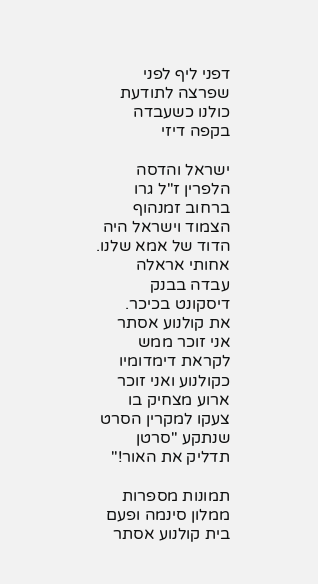דפני ליף לפני שפרצה לתודעת כולנו כשעבדה בקפה דיזי

ישראל והדסה הלפרין ז"ל גרו ברחוב זמנהוף הצמוד וישראל היה הדוד של אמא שלנו. אחותי אראלה עבדה בבנק דיסקונט בכיכר.
את קולנוע אסתר אני זוכר ממש לקראת דימדומיו כקולנוע ואני זוכר ארוע מצחיק בו צעקו למקרין הסרט שנתקע "סרטן תדליק את האור!"

תמונות מספרות ממלון סינמה ופעם בית קולנוע אסתר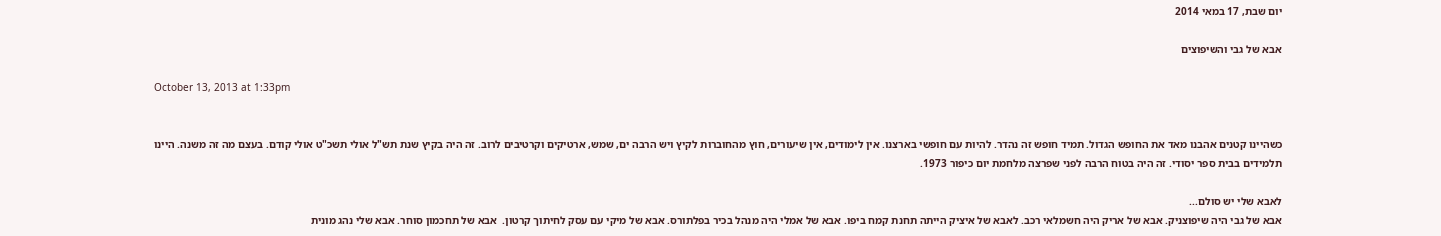יום שבת, 17 במאי 2014

אבא של גבי והשיפוצים

October 13, 2013 at 1:33pm


כשהיינו קטנים אהבנו מאד את החופש הגדול. תמיד חופש זה נהדר. להיות עם חופשי בארצנו. אין לימודים, אין שיעורים, חוץ מהחוברות לקיץ ויש הרבה ים, שמש, ארטיקים וקרטיבים לרוב. זה היה בקיץ שנת תש"ל אולי תשכ"ט אולי קודם. בעצם מה זה משנה. היינו תלמידים בבית ספר יסודי. זה היה בטוח הרבה לפני שפרצה מלחמת יום כיפור 1973.

לאבא שלי יש סולם...
אבא של גבי היה שיפוצניק. אבא של אריק היה חשמלאי רכב. לאבא של איציק הייתה תחנת קמח ביפו. אבא של אמלי היה מנהל בכיר בפלתורס. אבא של מיקי עם עסק לחיתוך קרטון.  אבא של תחכמון סוחר. אבא שלי נהג מונית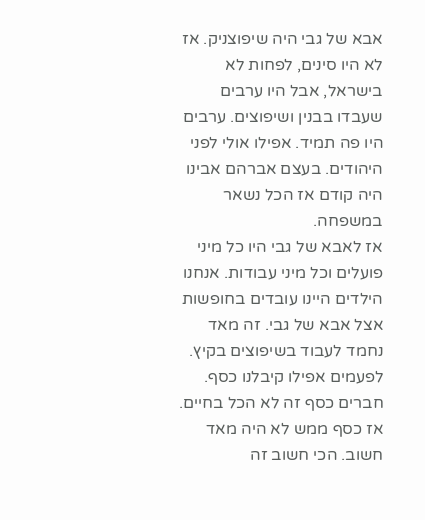אבא של גבי היה שיפוצניק. אז לא היו סינים, לפחות לא בישראל, אבל היו ערבים שעבדו בבנין ושיפוצים. ערבים היו פה תמיד. אפילו אולי לפני היהודים. בעצם אברהם אבינו היה קודם אז הכל נשאר במשפחה.
אז לאבא של גבי היו כל מיני פועלים וכל מיני עבודות. אנחנו הילדים היינו עובדים בחופשות אצל אבא של גבי. זה מאד נחמד לעבוד בשיפוצים בקיץ. לפעמים אפילו קיבלנו כסף. חברים כסף זה לא הכל בחיים. אז כסף ממש לא היה מאד חשוב. הכי חשוב זה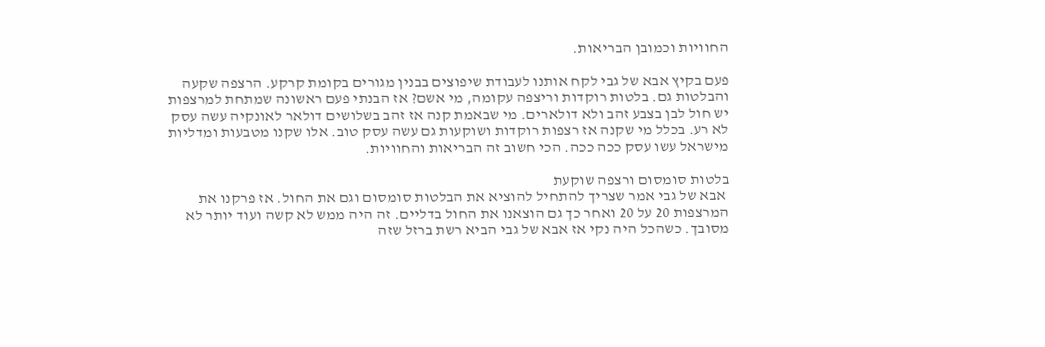החוויות וכמובן הבריאות.

פעם בקיץ אבא של גבי לקח אותנו לעבודת שיפוצים בבנין מגורים בקומת קרקע. הרצפה שקעה והבלטות גם. בלטות רוקדות וריצפה עקומה, מי אשם? אז הבנתי פעם ראשונה שמתחת למרצפות יש חול לבן בצבע זהב ולא דולארים. מי שבאמת קנה אז זהב בשלושים דולאר לאונקיה עשה עסק לא רע. בכלל מי שקנה אז רצפות רוקדות ושוקעות גם עשה עסק טוב. אלו שקנו מטבעות ומדליות מישראל עשו עסק ככה ככה. הכי חשוב זה הבריאות והחוויות.

בלטות סומסום ורצפה שוקעת
 אבא של גבי אמר שצריך להתחיל להוציא את הבלטות סומסום וגם את החול. אז פרקנו את המרצפות 20 על 20 ואחר כך גם הוצאנו את החול בדליים. זה היה ממש לא קשה ועוד יותר לא מסובך. כשהכל היה נקי אז אבא של גבי הביא רשת ברזל שזה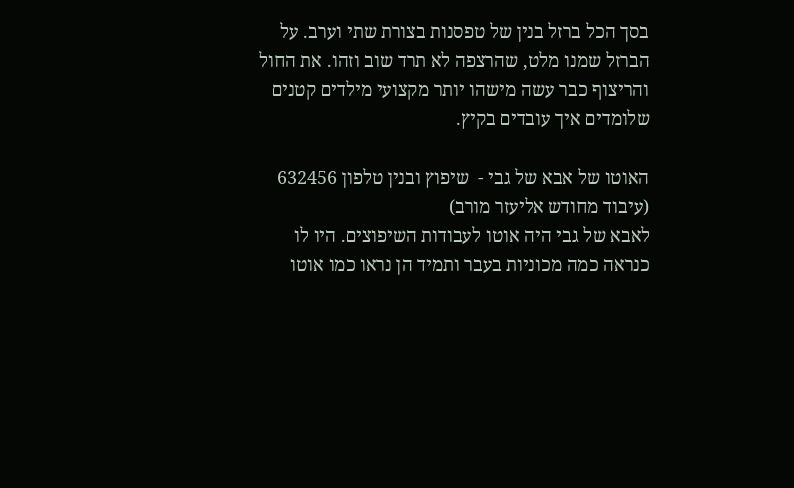בסך הכל ברזל בנין של טפסנות בצורת שתי וערב. על הברזל שמנו מלט, שהרצפה לא תרד שוב וזהו. את החול והריצוף כבר עשה מישהו יותר מקצועי מילדים קטנים שלומדים איך עובדים בקיץ.

האוטו של אבא של גבי -  שיפוץ ובנין טלפון 632456 (עיבוד מחודש אליעזר מורב)
לאבא של גבי היה אוטו לעבודות השיפוצים. היו לו כנראה כמה מכוניות בעבר ותמיד הן נראו כמו אוטו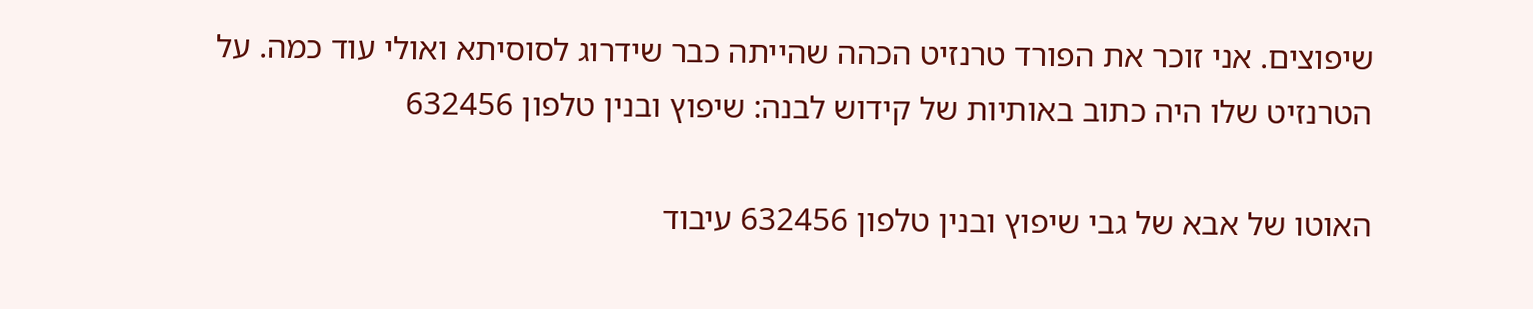שיפוצים. אני זוכר את הפורד טרנזיט הכהה שהייתה כבר שידרוג לסוסיתא ואולי עוד כמה. על הטרנזיט שלו היה כתוב באותיות של קידוש לבנה: שיפוץ ובנין טלפון 632456

האוטו של אבא של גבי שיפוץ ובנין טלפון 632456 עיבוד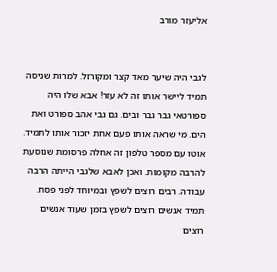אליעזר מורב


לגבי היה שיער מאד קצר ומקורזל. למרות שניסה תמיד ליישר אותו זה לא עזר! אבא שלו היה ספורטאי גבר גבר ובים. גם גבי אהב ספורט ואת הים. מי שראה אותו פעם אחת יזכור אותו לתמיד.
אוטו עם מספר טלפון זה אחלה פרסומת שנוסעת להרבה מקומות. ואכן לאבא שלגבי הייתה הרבה עבודה. רבים רוצים לשפץ ובמיוחד לפני פסח. תמיד אנשים רוצים לשפץ בזמן שעוד אנשים רוצים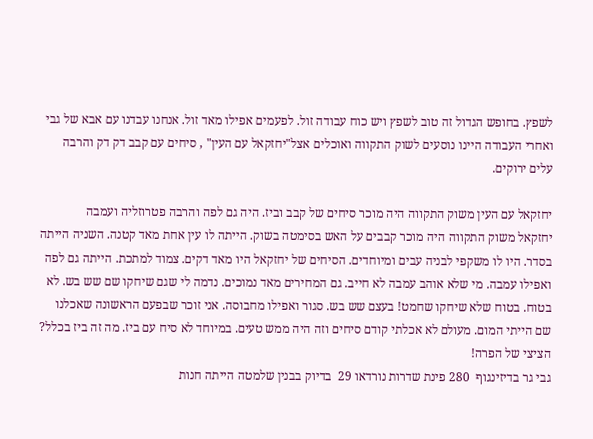לשפץ. בחופש הגדול זה טוב לשפץ ויש כוח עבודה זול. לפעמים אפילו מאד זול. אנחנו עבדנו עם אבא של גבי ואחרי העבודה היינו נוסעים לשוק התקווה ואוכלים אצל"יחזקאל עם העין" , סיחים עם קבב דק דק והרבה עלים ירוקים.

יחזקאל עם העין משוק התקווה היה מוכר סיחים של קבב וביז. היה גם לפה והרבה פטרוזליה ועמבה
יחזקאל משוק התקווה היה מוכר קבבים על האש בסימטה בשוק. הייתה לו עין אחת מאד קטנה. השניה הייתה בסדר. היו לו משקפי לבניה עבים ומיוחדים. הסיחים של יחזקאל היו מאד דקים. צמוד למתכת. הייתה גם לפה ואפילו עמבה. מי שלא אוהב עמבה לא חייב. גם המחירים מאד נמוכים. נדמה לי שגם שיחקו שם שש בש. לא בטוח. בטוח שלא שיחקו שחמט! בעצם שש בש. סגור ואפילו מחבוסה. אני זוכר שבפעם הראשונה שאכלנו שם הייתי המום. מעולם לא אכלתי קודם סיחים וזה היה ממש טעים. במיוחד לא סיח עם ביז. מה זה ביז בכלל? הציצי של הפרה!
גבי גר בדיזינגוף  280 פינת שדרות נורדאו 29  בדיוק בבנין שלמטה הייתה חנות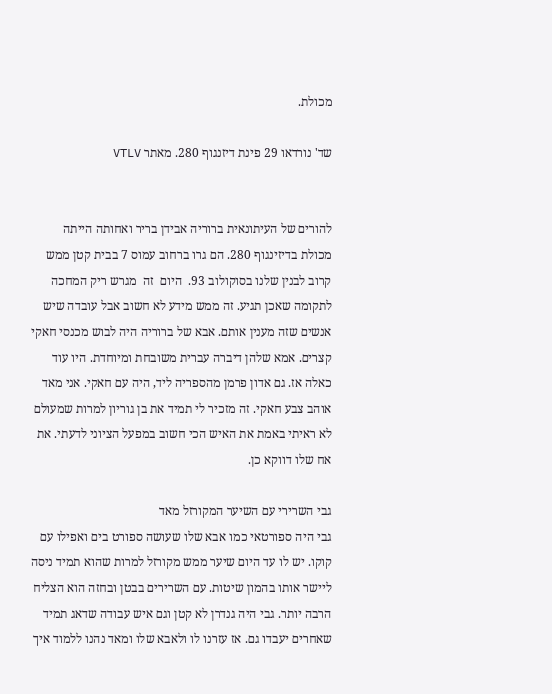מכולת.

שד' נורדאו 29 פינת דיזנגוף 280. מאתר VTLV


להורים של העיתונאית ברוריה אבידן בריר ואחותה הייתה מכולת בדיזינגוף 280. הם גרו ברחוב עמוס 7 בבית קטן ממש קרוב לבנין שלנו בסוקולוב 93.  היום  זה  מגרש ריק המחכה לתקומה שאכן תגיע. זה ממש מידע לא חשוב אבל עובדה שיש אנשים שזה מענין אותם. אבא של ברוריה היה לבוש מכנסי חאקי קצרים. אמא שלהן דיברה עברית משובחת ומיוחדת. היו עוד כאלה אז. גם אדון פרמן מהספריה ליד, היה עם חאקי. אני מאד אוהב צבע חאקי. זה מזכיר לי תמיד את בן גוריון למרות שמעולם לא ראיתי באמת את האיש הכי חשוב במפעל הציוני לדעתי. את אח שלו דווקא כן.

גבי השרירי עם השיער המקורזל מאד
גבי היה ספורטאי כמו אבא שלו שעושה ספורט בים ואפילו עם קוקו. יש לו עד היום שיער ממש מקורזל למרות שהוא תמיד ניסה ליישר אותו בהמון שיטות. עם השרירים בבטן ובחזה הוא הצליח הרבה יותר. גבי היה גנדרן לא קטן וגם איש עבודה שדאג תמיד שאחרים יעבדו גם. אז עזרנו לו ולאבא שלו ומאד נהנו ללמוד איך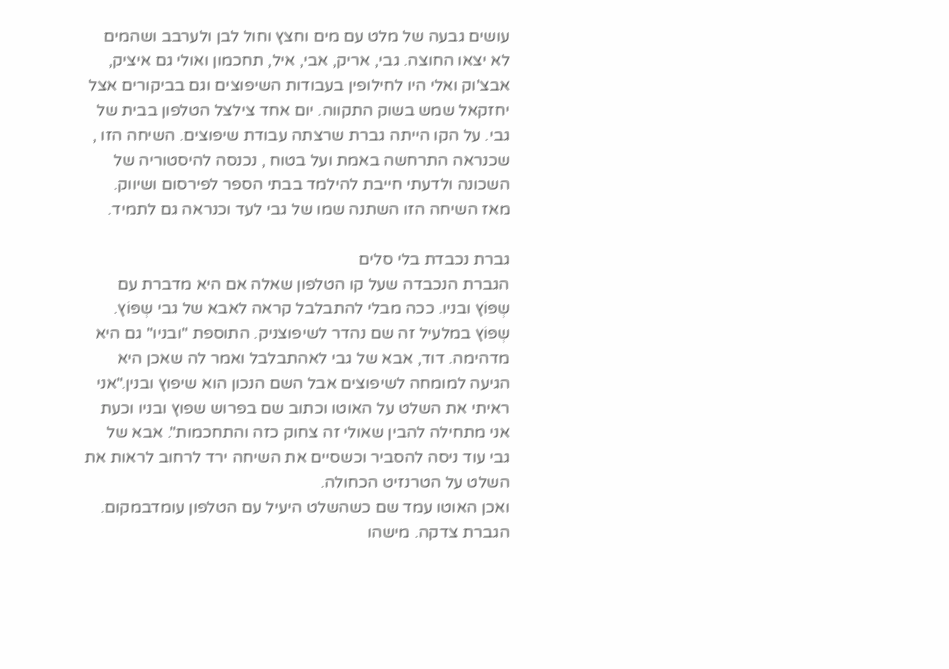עושים גבעה של מלט עם מים וחצץ וחול לבן ולערבב ושהמים לא יצאו החוצה. גבי, אריק, אבי, איל, תחכמון ואולי גם איציק, אבצ'וק ואלי היו לחילופין בעבודות השיפוצים וגם בביקורים אצל יחזקאל שמש בשוק התקווה. יום אחד צילצל הטלפון בבית של גבי. על הקו הייתה גברת שרצתה עבודת שיפוצים. השיחה הזו , שכנראה התרחשה באמת ועל בטוח , נכנסה להיסטוריה של השכונה ולדעתי חייבת להילמד בבתי הספר לפירסום ושיווק. מאז השיחה הזו השתנה שמו של גבי לעד וכנראה גם לתמיד.

גברת נכבדת בלי סלים
הגברת הנכבדה שעל קו הטלפון שאלה אם היא מדברת עם שְפּוֹץ ובניו. ככה מבלי להתבלבל קראה לאבא של גבי שְפּוֹץ. שְפּוֹץ במלעיל זה שם נהדר לשיפוצניק. התוספת "ובניו" גם היא מדהימה. דוד, אבא של גבי לאהתבלבל ואמר לה שאכן היא הגיעה למומחה לשיפוצים אבל השם הנכון הוא שיפוץ ובנין."אני ראיתי את השלט על האוטו וכתוב שם בפרוש שפוץ ובניו וכעת אני מתחילה להבין שאולי זה צחוק כזה והתחכמות". אבא של גבי עוד ניסה להסביר וכשסיים את השיחה ירד לרחוב לראות את השלט על הטרנזיט הכחולה.
ואכן האוטו עמד שם כשהשלט היעיל עם הטלפון עומדבמקום. הגברת צדקה. מישהו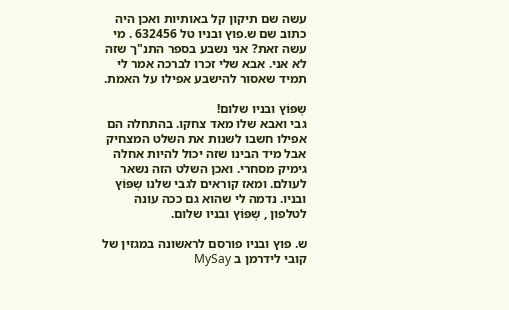עשה שם תיקון קל באותיות ואכן היה כתוב שם ש.פוץ ובניו טל 632456 . מי עשה זאת? אני נשבע בספר התנ"ך שזה לא אני. אבא שלי זכרו לברכה אמר לי תמיד שאסור להישבע אפילו על האמת.

שְפּוֹץ ובניו שלום!
גבי ואבא שלו מאד צחקו. בהתחלה הם אפילו חשבו לשנות את השלט המצחיק אבל מיד הבינו שזה יכול להיות אחלה גימיק מסחרי. ואכן השלט הזה נשאר לעולם. ומאז קוראים לגבי שלנו שְפּוֹץ ובניו. נדמה לי שהוא גם ככה עונה לטלפון , שְפּוֹץ ובניו שלום.

ש. פוץ ובניו פורסם לראשונה במגזין של קובי לידרמן ב MySay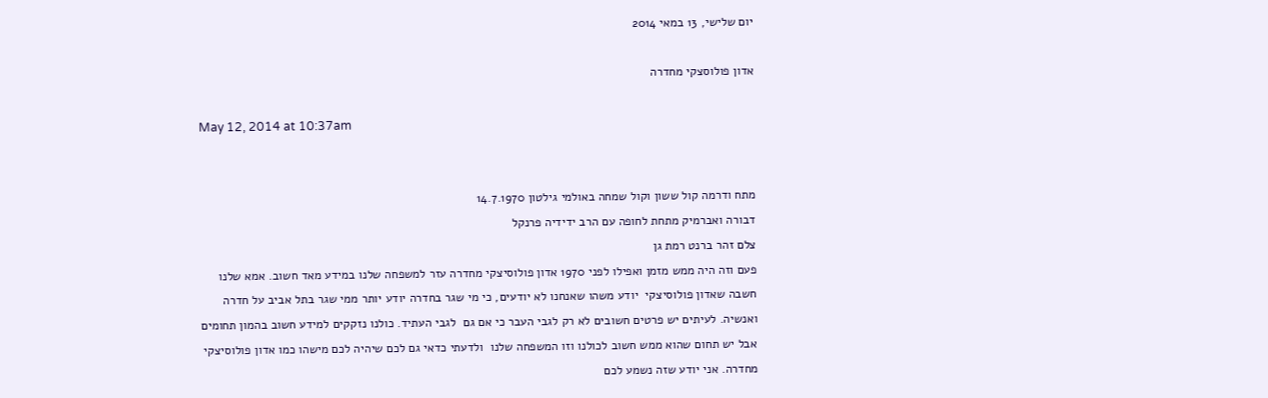יום שלישי, 13 במאי 2014

אדון פולוסצקי מחדרה

May 12, 2014 at 10:37am


מתח ודרמה קול ששון וקול שמחה באולמי גילטון 14.7.1970
דבורה ואברמיק מתחת לחופה עם הרב ידידיה פרנקל
צלם זהר ברנט רמת גן
פעם וזה היה ממש מזמן ואפילו לפני 1970 אדון פולוסיצקי מחדרה עזר למשפחה שלנו במידע מאד חשוב. אמא שלנו חשבה שאדון פולוסיצקי  יודע משהו שאנחנו לא יודעים, כי מי שגר בחדרה יודע יותר ממי שגר בתל אביב על חדרה ואנשיה. לעיתים יש פרטים חשובים לא רק לגבי העבר כי אם גם  לגבי העתיד. כולנו נזקקים למידע חשוב בהמון תחומים אבל יש תחום שהוא ממש חשוב לכולנו וזו המשפחה שלנו  ולדעתי כדאי גם לכם שיהיה לכם מישהו כמו אדון פולוסיצקי מחדרה. אני יודע שזה נשמע לכם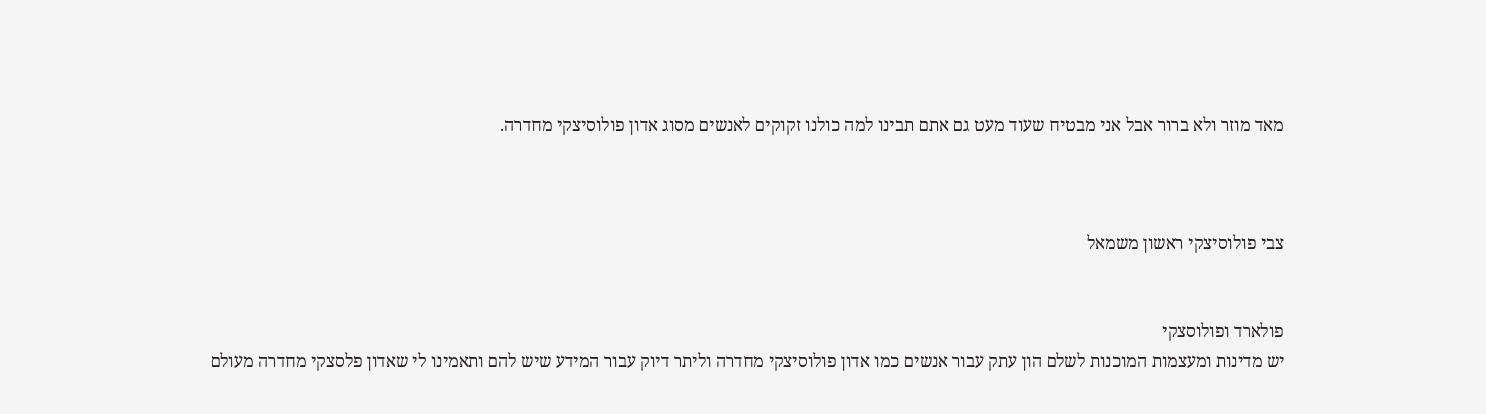מאד מוזר ולא ברור אבל אני מבטיח שעוד מעט גם אתם תבינו למה כולנו זקוקים לאנשים מסוג אדון פולוסיצקי מחדרה.



צבי פולוסיצקי ראשון משמאל


פולארד ופולוסצקי
יש מדינות ומעצמות המוכנות לשלם הון עתק עבור אנשים כמו אדון פולוסיצקי מחדרה וליתר דיוק עבור המידע שיש להם ותאמינו לי שאדון פלסצקי מחדרה מעולם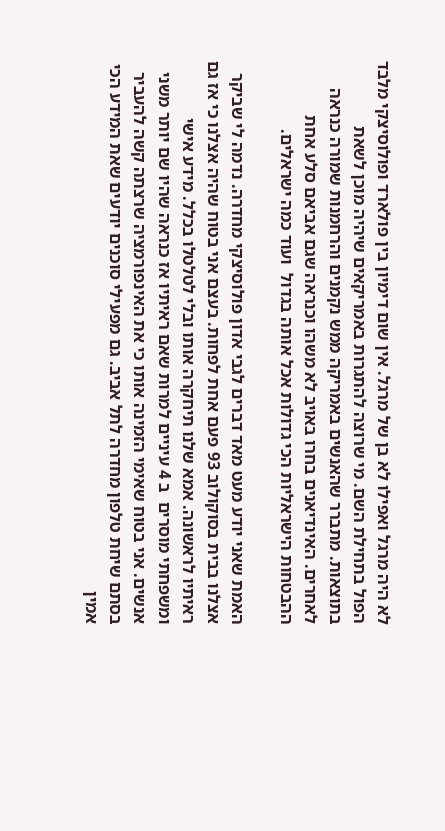לא היה מרגל ואפילו לא בן של מרגל. אין שום דימיון בין פולארד ופולוסיצקי מלבד הפול בתחילת השם. מי שרוצה להתגרות באמריקאים שיהיה מוכן לשאת בתוצאות. מתברר שהאנשים באמריקה ממש נקמנים והרחמנות שמורה כנראה לאחרים. האינדיאנים בחרו באויב לא משהו וכנראה שגם אביאם סלע אחת ההבטחות הישראליות הכי גדולות אכל אותה בגדול  ועוד כמה ישראלים.

האמת שאני יודע מעט מאד דברים לגבי אדון פולוסיצקי מחדרה. נדמה לי שביקר אצלנו בבית בסוקולוב 93 פעם אחת לפחות. בעצם אני בטוח שהיה אצלנו כי אז גם ראיתיו לראשונה. אמא שלנו תיחקרה אותו ובלי לטלטלו בכלל. מידע אישי ומשפחתי מוסרים  ב 4 עיניים למרות שאם ראיתיו אז כנראה שהיו שם יותר משני אנשים. אני בטוח שאימי הזמינה אותו כי את האינפורמציה שרצתה קשה להעביר בסתם שיחת טלפון מחדרה לתל אביב. גם מפעילי סוכנים יודעים שאת המידע הכי אמין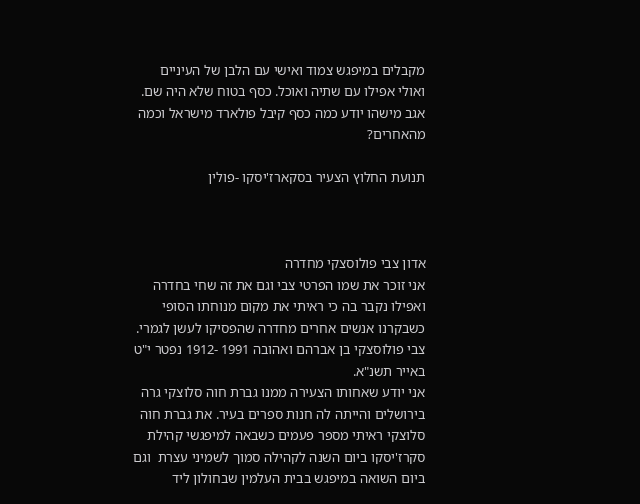מקבלים במיפגש צמוד ואישי עם הלבן של העיניים ואולי אפילו עם שתיה ואוכל. כסף בטוח שלא היה שם. אגב מישהו יודע כמה כסף קיבל פולארד מישראל וכמה מהאחרים?

תנועת החלוץ הצעיר בסקארז'יסקו -פולין



אדון צבי פולוסצקי מחדרה
אני זוכר את שמו הפרטי צבי וגם את זה שחי בחדרה ואפילו נקבר בה כי ראיתי את מקום מנוחתו הסופי כשבקרנו אנשים אחרים מחדרה שהפסיקו לעשן לגמרי. צבי פולוסצקי בן אברהם ואהובה 1991 -1912 נפטר י"ט באייר תשנ"א.
אני יודע שאחותו הצעירה ממנו גברת חוה סלוצקי גרה בירושלים והייתה לה חנות ספרים בעיר. את גברת חוה סלוצקי ראיתי מספר פעמים כשבאה למיפגשי קהילת סקרז'יסקו ביום השנה לקהילה סמוך לשמיני עצרת  וגם ביום השואה במיפגש בבית העלמין שבחולון ליד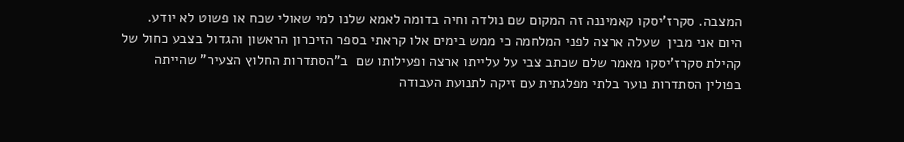המצבה. סקרז'יסקו קאמיננה זה המקום שם נולדה וחיה בדומה לאמא שלנו למי שאולי שכח או פשוט לא יודע.
היום אני מבין  שעלה ארצה לפני המלחמה כי ממש בימים אלו קראתי בספר הזיכרון הראשון והגדול בצבע כחול של קהילת סקרז'יסקו מאמר שלם שכתב צבי על עלייתו ארצה ופעילותו שם  ב"הסתדרות החלוץ הצעיר" שהייתה בפולין הסתדרות נוער בלתי מפלגתית עם זיקה לתנועת העבודה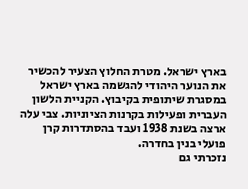בארץ ישראל. מטרת החלוץ הצעיר להכשיר את הנוער היהודי להגשמה בארץ ישראל במסגרת שיתופית בקיבוץ. הקניית הלשון העברית ופעילות בקרנות הציוניות. צבי עלה ארצה בשנת 1938 ועבד בהסתדרות קרן פועלי בנין בחדרה.
נזכרתי גם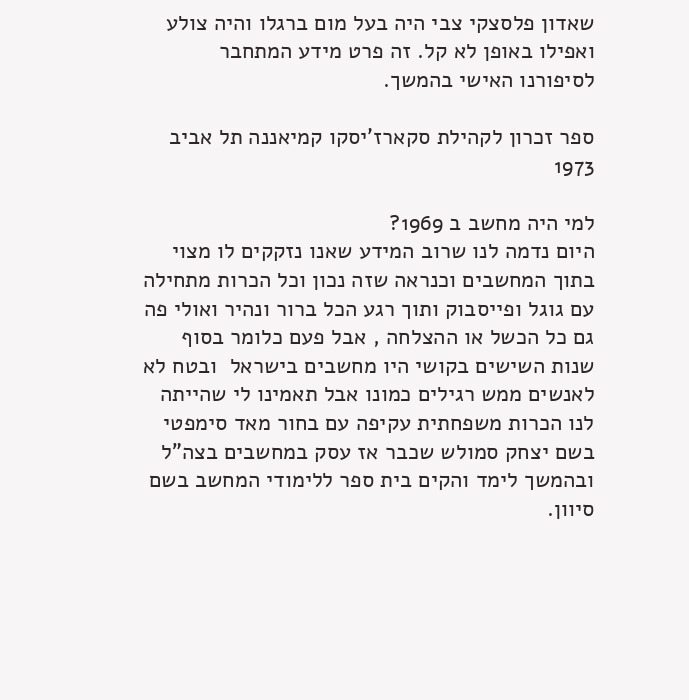שאדון פלסצקי צבי היה בעל מום ברגלו והיה צולע ואפילו באופן לא קל. זה פרט מידע המתחבר לסיפורנו האישי בהמשך.

ספר זכרון לקהילת סקארז'יסקו קמיאננה תל אביב 1973

למי היה מחשב ב 1969?
היום נדמה לנו שרוב המידע שאנו נזקקים לו מצוי בתוך המחשבים וכנראה שזה נכון וכל הכרות מתחילה עם גוגל ופייסבוק ותוך רגע הכל ברור ונהיר ואולי פה גם כל הכשל או ההצלחה , אבל פעם כלומר בסוף שנות השישים בקושי היו מחשבים בישראל  ובטח לא לאנשים ממש רגילים כמונו אבל תאמינו לי שהייתה לנו הכרות משפחתית עקיפה עם בחור מאד סימפטי בשם יצחק סמולש שכבר אז עסק במחשבים בצה"ל  ובהמשך לימד והקים בית ספר ללימודי המחשב בשם סיוון.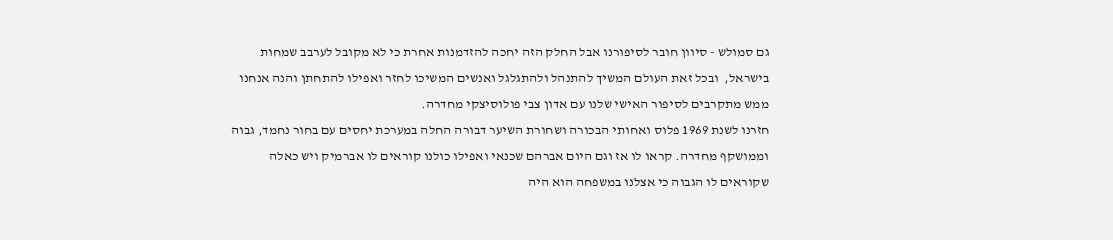גם סמולש - סיוון חובר לסיפורנו אבל החלק הזה יחכה להזדמנות אחרת כי לא מקובל לערבב שמחות בישראל,  ובכל זאת העולם המשיך להתנהל ולהתגלגל ואנשים המשיכו לחזר ואפילו להתחתן והנה אנחנו ממש מתקרבים לסיפור האישי שלנו עם אדון צבי פולוסיצקי מחדרה.
חזרנו לשנת 1969 פלוס ואחותי הבכורה ושחורת השיער דבורה החלה במערכת יחסים עם בחור נחמד, גבוה וממושקף מחדרה. קראו לו אז וגם היום אברהם שכנאי ואפילו כולנו קוראים לו אברמיק ויש כאלה שקוראים לו הגבוה כי אצלנו במשפחה הוא היה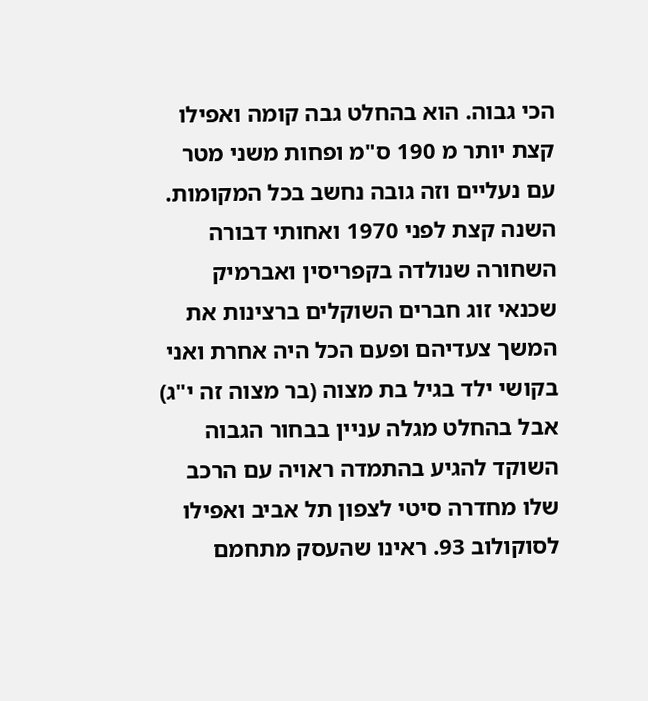הכי גבוה. הוא בהחלט גבה קומה ואפילו קצת יותר מ 190 ס"מ ופחות משני מטר עם נעליים וזה גובה נחשב בכל המקומות. השנה קצת לפני 1970 ואחותי דבורה השחורה שנולדה בקפריסין ואברמיק שכנאי זוג חברים השוקלים ברצינות את המשך צעדיהם ופעם הכל היה אחרת ואני בקושי ילד בגיל בת מצוה (בר מצוה זה י"ג) אבל בהחלט מגלה עניין בבחור הגבוה השוקד להגיע בהתמדה ראויה עם הרכב שלו מחדרה סיטי לצפון תל אביב ואפילו לסוקולוב 93. ראינו שהעסק מתחמם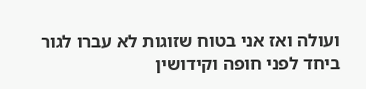ועולה ואז אני בטוח שזוגות לא עברו לגור ביחד לפני חופה וקידושין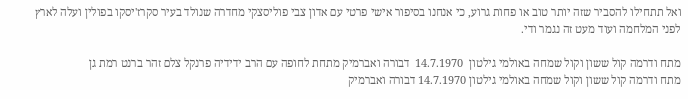ואל תתחילו להסביר שזה יותר טוב או פחות גרוע, כי אנחנו בסיפור אישי פרטי עם אדון צבי פוליסצקי מחדרה שנולד בעיר סקרז'יסקו בפולין ועלה לארץ לפני המלחמה ועוד מעט זה נגמר ודי.

מתח ודרמה קול ששון וקול שמחה באולמי גילטון  14.7.1970  דבורה ואברמיק מתחת לחופה עם הרב ידידיה פרנקל צלם זהר ברנט רמת גן
מתח ודרמה קול ששון וקול שמחה באולמי גילטון 14.7.1970 דבורה ואברמיק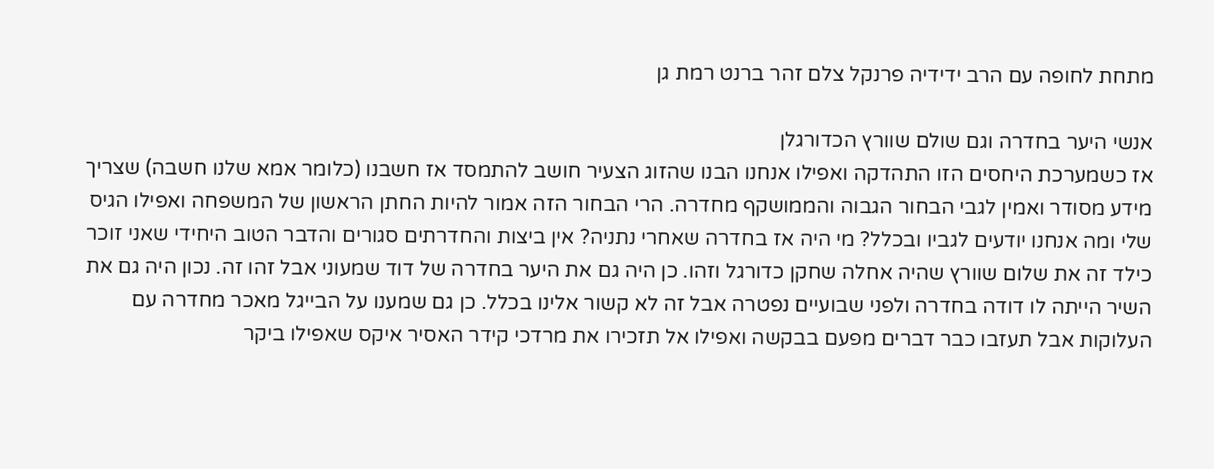מתחת לחופה עם הרב ידידיה פרנקל צלם זהר ברנט רמת גן

אנשי היער בחדרה וגם שולם שוורץ הכדורגלן
אז כשמערכת היחסים הזו התהדקה ואפילו אנחנו הבנו שהזוג הצעיר חושב להתמסד אז חשבנו (כלומר אמא שלנו חשבה) שצריך מידע מסודר ואמין לגבי הבחור הגבוה והממושקף מחדרה. הרי הבחור הזה אמור להיות החתן הראשון של המשפחה ואפילו הגיס שלי ומה אנחנו יודעים לגביו ובכלל? מי היה אז בחדרה שאחרי נתניה? אין ביצות והחדרתים סגורים והדבר הטוב היחידי שאני זוכר כילד זה את שלום שוורץ שהיה אחלה שחקן כדורגל וזהו. כן היה גם את היער בחדרה של דוד שמעוני אבל זהו זה. נכון היה גם את השיר הייתה לו דודה בחדרה ולפני שבועיים נפטרה אבל זה לא קשור אלינו בכלל. כן גם שמענו על הבייגל מאכר מחדרה עם העלוקות אבל תעזבו כבר דברים מפעם בבקשה ואפילו אל תזכירו את מרדכי קידר האסיר איקס שאפילו ביקר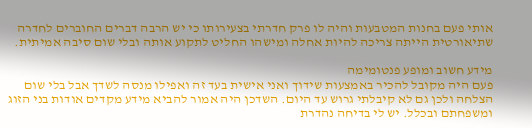אותי פעם בחנות המטבעות והיה לו פרק חדרתי בצעירותו כי יש הרבה דברים החוברים לחדרה שתיאורטית הייתה צריכה להיות אחלה ומישהו החליט לתקוע אותה ובלי שום סיבה אמיתית.

מידע חשוב ומופע פנטומימה
פעם היה מקובל להכיר באמצעות שידוך ואני אישית בעד זה ואפילו מנסה לשדך אבל בלי שום הצלחה ולכן גם לא קיבלתי גרוש עד היום. השדכן היה אמור להביא מידע מקדים אודות בני הזוג ומשפחתם ובכלל. יש לי בדיחה נהדרת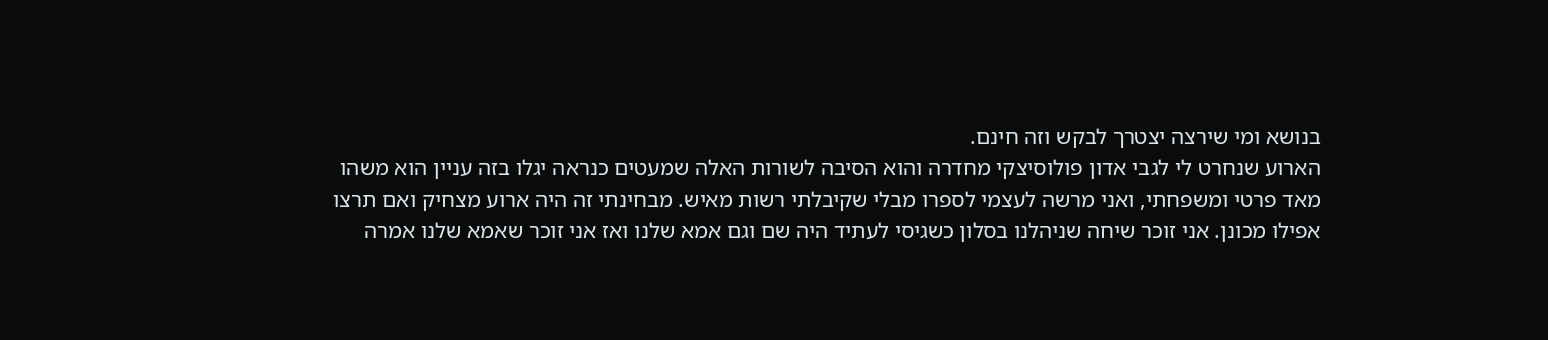בנושא ומי שירצה יצטרך לבקש וזה חינם.
הארוע שנחרט לי לגבי אדון פולוסיצקי מחדרה והוא הסיבה לשורות האלה שמעטים כנראה יגלו בזה עניין הוא משהו מאד פרטי ומשפחתי, ואני מרשה לעצמי לספרו מבלי שקיבלתי רשות מאיש. מבחינתי זה היה ארוע מצחיק ואם תרצו אפילו מכונן. אני זוכר שיחה שניהלנו בסלון כשגיסי לעתיד היה שם וגם אמא שלנו ואז אני זוכר שאמא שלנו אמרה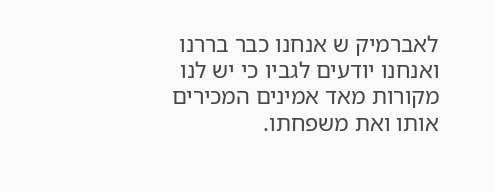לאברמיק ש אנחנו כבר בררנו ואנחנו יודעים לגביו כי יש לנו מקורות מאד אמינים המכירים אותו ואת משפחתו.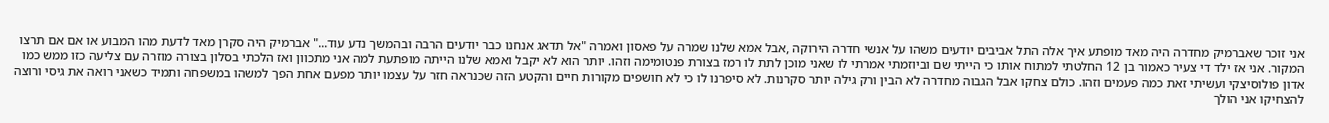אני זוכר שאברמיק מחדרה היה מאד מופתע איך אלה התל אביבים יודעים משהו על אנשי חדרה הירוקה ,אבל אמא שלנו שמרה על פאסון ואמרה "אל תדאג אנחנו כבר יודעים הרבה ובהמשך נדע עוד..." אברמיק היה סקרן מאד לדעת מהו המבוע או אם אם תרצו המקור. אני אז ילד די צעיר כאמור בן 12 החלטתי למתוח אותו כי הייתי שם וביוזמתי אמרתי לו שאני מוכן לתת לו רמז בצורת פנטומימה וזהו. יותר הוא לא יקבל ואמא שלנו הייתה מופתעת למה אני מתכוון ואז הלכתי בסלון בצורה מוזרה עם צליעה כזו ממש כמו אדון פולוסיצקי ועשיתי זאת כמה פעמים וזהו. כולם צחקו אבל הגבוה מחדרה לא הבין ורק גילה יותר סקרנות. לא סיפרנו לו כי לא חושפים מקורות חיים והקטע הזה שכנראה חזר על עצמו יותר מפעם אחת הפך למשהו במשפחה ותמיד כשאני רואה את גיסי ורוצה להצחיקו אני הולך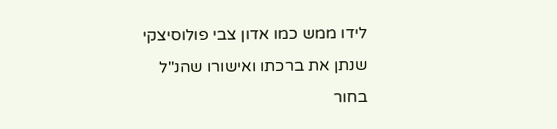לידו ממש כמו אדון צבי פולוסיצקי שנתן את ברכתו ואישורו שהנ"ל בחור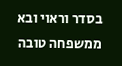בסדר וראוי ובא ממשפחה טובה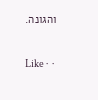והגונה.

Like ·  ·